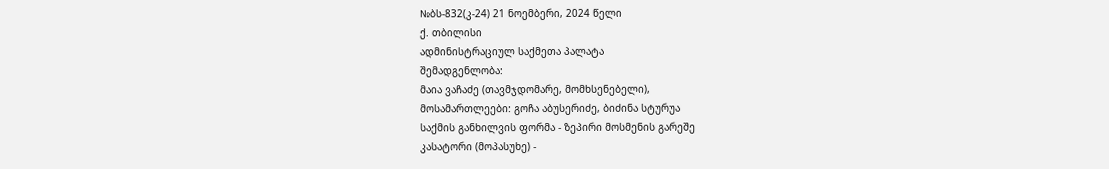№ბს-832(კ-24) 21 ნოემბერი, 2024 წელი
ქ. თბილისი
ადმინისტრაციულ საქმეთა პალატა
შემადგენლობა:
მაია ვაჩაძე (თავმჯდომარე, მომხსენებელი),
მოსამართლეები: გოჩა აბუსერიძე, ბიძინა სტურუა
საქმის განხილვის ფორმა - ზეპირი მოსმენის გარეშე
კასატორი (მოპასუხე) -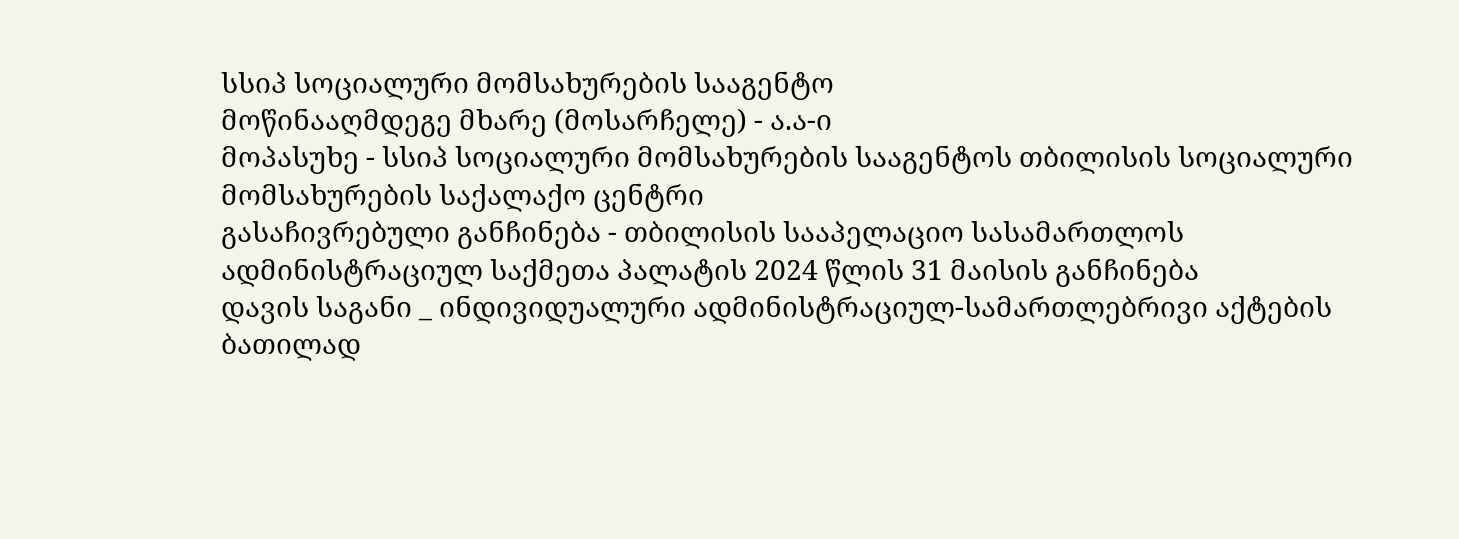სსიპ სოციალური მომსახურების სააგენტო
მოწინააღმდეგე მხარე (მოსარჩელე) - ა.ა-ი
მოპასუხე - სსიპ სოციალური მომსახურების სააგენტოს თბილისის სოციალური მომსახურების საქალაქო ცენტრი
გასაჩივრებული განჩინება - თბილისის სააპელაციო სასამართლოს ადმინისტრაციულ საქმეთა პალატის 2024 წლის 31 მაისის განჩინება
დავის საგანი _ ინდივიდუალური ადმინისტრაციულ-სამართლებრივი აქტების ბათილად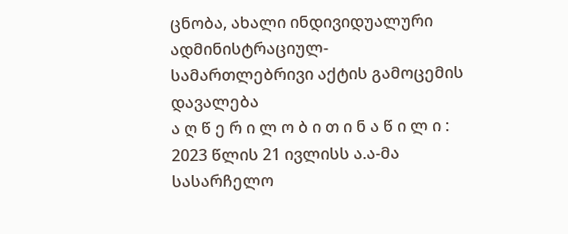ცნობა, ახალი ინდივიდუალური ადმინისტრაციულ-სამართლებრივი აქტის გამოცემის დავალება
ა ღ წ ე რ ი ლ ო ბ ი თ ი ნ ა წ ი ლ ი :
2023 წლის 21 ივლისს ა.ა-მა სასარჩელო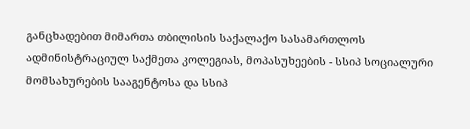განცხადებით მიმართა თბილისის საქალაქო სასამართლოს ადმინისტრაციულ საქმეთა კოლეგიას, მოპასუხეების - სსიპ სოციალური მომსახურების სააგენტოსა და სსიპ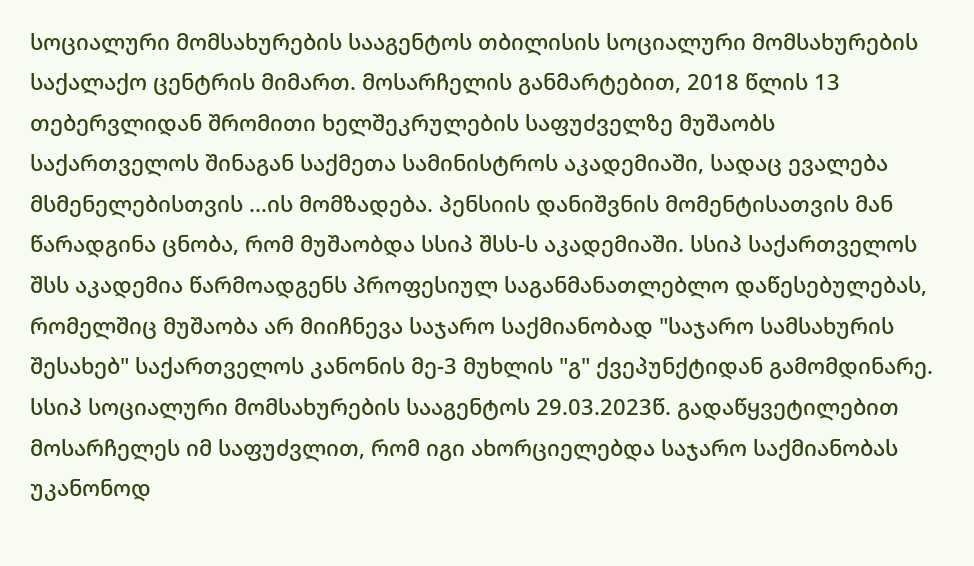სოციალური მომსახურების სააგენტოს თბილისის სოციალური მომსახურების საქალაქო ცენტრის მიმართ. მოსარჩელის განმარტებით, 2018 წლის 13 თებერვლიდან შრომითი ხელშეკრულების საფუძველზე მუშაობს საქართველოს შინაგან საქმეთა სამინისტროს აკადემიაში, სადაც ევალება მსმენელებისთვის ...ის მომზადება. პენსიის დანიშვნის მომენტისათვის მან წარადგინა ცნობა, რომ მუშაობდა სსიპ შსს-ს აკადემიაში. სსიპ საქართველოს შსს აკადემია წარმოადგენს პროფესიულ საგანმანათლებლო დაწესებულებას, რომელშიც მუშაობა არ მიიჩნევა საჯარო საქმიანობად "საჯარო სამსახურის შესახებ" საქართველოს კანონის მე-3 მუხლის "გ" ქვეპუნქტიდან გამომდინარე. სსიპ სოციალური მომსახურების სააგენტოს 29.03.2023წ. გადაწყვეტილებით მოსარჩელეს იმ საფუძვლით, რომ იგი ახორციელებდა საჯარო საქმიანობას უკანონოდ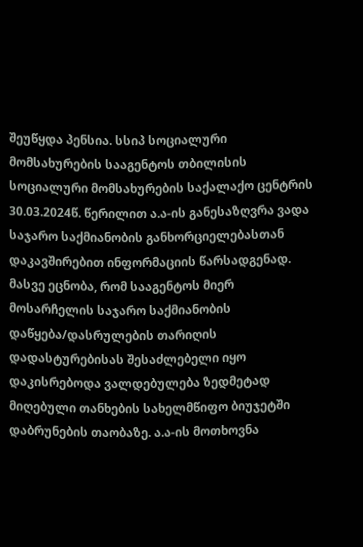შეუწყდა პენსია. სსიპ სოციალური მომსახურების სააგენტოს თბილისის სოციალური მომსახურების საქალაქო ცენტრის 30.03.2024წ. წერილით ა.ა-ის განესაზღვრა ვადა საჯარო საქმიანობის განხორციელებასთან დაკავშირებით ინფორმაციის წარსადგენად. მასვე ეცნობა, რომ სააგენტოს მიერ მოსარჩელის საჯარო საქმიანობის დაწყება/დასრულების თარიღის დადასტურებისას შესაძლებელი იყო დაკისრებოდა ვალდებულება ზედმეტად მიღებული თანხების სახელმწიფო ბიუჯეტში დაბრუნების თაობაზე. ა.ა-ის მოთხოვნა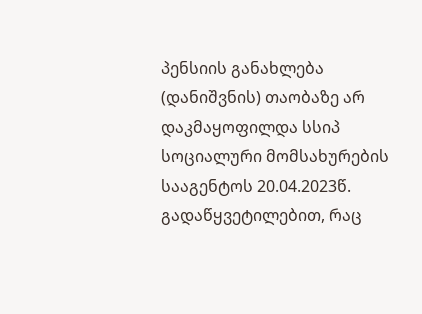პენსიის განახლება (დანიშვნის) თაობაზე არ დაკმაყოფილდა სსიპ სოციალური მომსახურების სააგენტოს 20.04.2023წ. გადაწყვეტილებით, რაც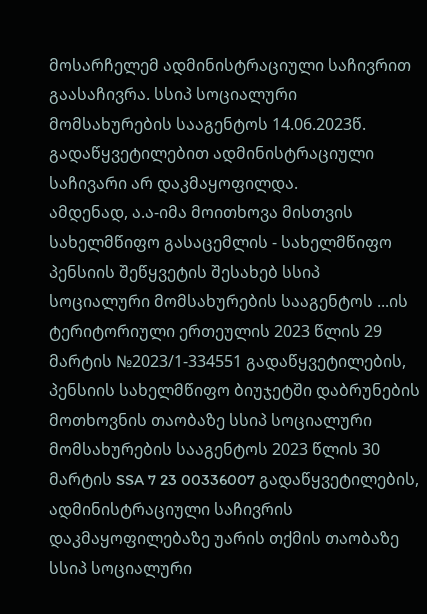მოსარჩელემ ადმინისტრაციული საჩივრით გაასაჩივრა. სსიპ სოციალური მომსახურების სააგენტოს 14.06.2023წ. გადაწყვეტილებით ადმინისტრაციული საჩივარი არ დაკმაყოფილდა.
ამდენად, ა.ა-იმა მოითხოვა მისთვის სახელმწიფო გასაცემლის - სახელმწიფო პენსიის შეწყვეტის შესახებ სსიპ სოციალური მომსახურების სააგენტოს ...ის ტერიტორიული ერთეულის 2023 წლის 29 მარტის №2023/1-334551 გადაწყვეტილების, პენსიის სახელმწიფო ბიუჯეტში დაბრუნების მოთხოვნის თაობაზე სსიპ სოციალური მომსახურების სააგენტოს 2023 წლის 30 მარტის SSA 7 23 00336007 გადაწყვეტილების, ადმინისტრაციული საჩივრის დაკმაყოფილებაზე უარის თქმის თაობაზე სსიპ სოციალური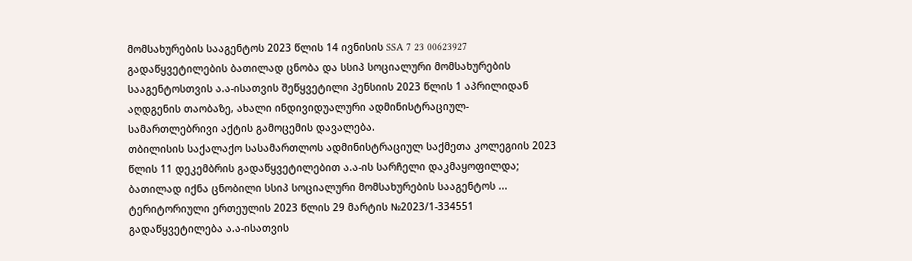მომსახურების სააგენტოს 2023 წლის 14 ივნისის SSA 7 23 00623927 გადაწყვეტილების ბათილად ცნობა და სსიპ სოციალური მომსახურების სააგენტოსთვის ა.ა-ისათვის შეწყვეტილი პენსიის 2023 წლის 1 აპრილიდან აღდგენის თაობაზე, ახალი ინდივიდუალური ადმინისტრაციულ-სამართლებრივი აქტის გამოცემის დავალება.
თბილისის საქალაქო სასამართლოს ადმინისტრაციულ საქმეთა კოლეგიის 2023 წლის 11 დეკემბრის გადაწყვეტილებით ა.ა-ის სარჩელი დაკმაყოფილდა; ბათილად იქნა ცნობილი სსიპ სოციალური მომსახურების სააგენტოს ... ტერიტორიული ერთეულის 2023 წლის 29 მარტის №2023/1-334551 გადაწყვეტილება ა.ა-ისათვის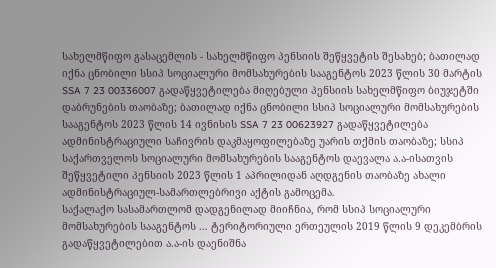სახელმწიფო გასაცემლის - სახელმწიფო პენსიის შეწყვეტის შესახებ; ბათილად იქნა ცნობილი სსიპ სოციალური მომსახურების სააგენტოს 2023 წლის 30 მარტის SSA 7 23 00336007 გადაწყვეტილება მიღებული პენსიის სახელმწიფო ბიუჯეტში დაბრუნების თაობაზე; ბათილად იქნა ცნობილი სსიპ სოციალური მომსახურების სააგენტოს 2023 წლის 14 ივნისის SSA 7 23 00623927 გადაწყვეტილება ადმინისტრაციული საჩივრის დაკმაყოფილებაზე უარის თქმის თაობაზე; სსიპ საქართველოს სოციალური მომსახურების სააგენტოს დაევალა ა.ა-ისათვის შეწყვეტილი პენსიის 2023 წლის 1 აპრილიდან აღდგენის თაობაზე ახალი ადმინისტრაციულ-სამართლებრივი აქტის გამოცემა.
საქალაქო სასამართლომ დადგენილად მიიჩნია, რომ სსიპ სოციალური მომსახურების სააგენტოს ... ტერიტორიული ერთეულის 2019 წლის 9 დეკემბრის გადაწყვეტილებით ა.ა-ის დაენიშნა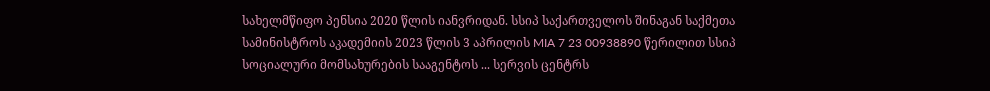სახელმწიფო პენსია 2020 წლის იანვრიდან. სსიპ საქართველოს შინაგან საქმეთა სამინისტროს აკადემიის 2023 წლის 3 აპრილის MIA 7 23 00938890 წერილით სსიპ სოციალური მომსახურების სააგენტოს ... სერვის ცენტრს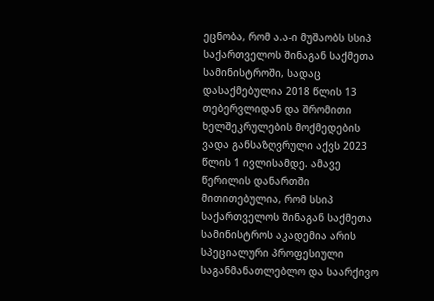ეცნობა, რომ ა.ა-ი მუშაობს სსიპ საქართველოს შინაგან საქმეთა სამინისტროში, სადაც დასაქმებულია 2018 წლის 13 თებერვლიდან და შრომითი ხელშეკრულების მოქმედების ვადა განსაზღვრული აქვს 2023 წლის 1 ივლისამდე. ამავე წერილის დანართში მითითებულია, რომ სსიპ საქართველოს შინაგან საქმეთა სამინისტროს აკადემია არის სპეციალური პროფესიული საგანმანათლებლო და საარქივო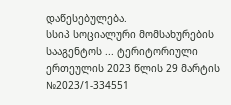დაწესებულება.
სსიპ სოციალური მომსახურების სააგენტოს ... ტერიტორიული ერთეულის 2023 წლის 29 მარტის №2023/1-334551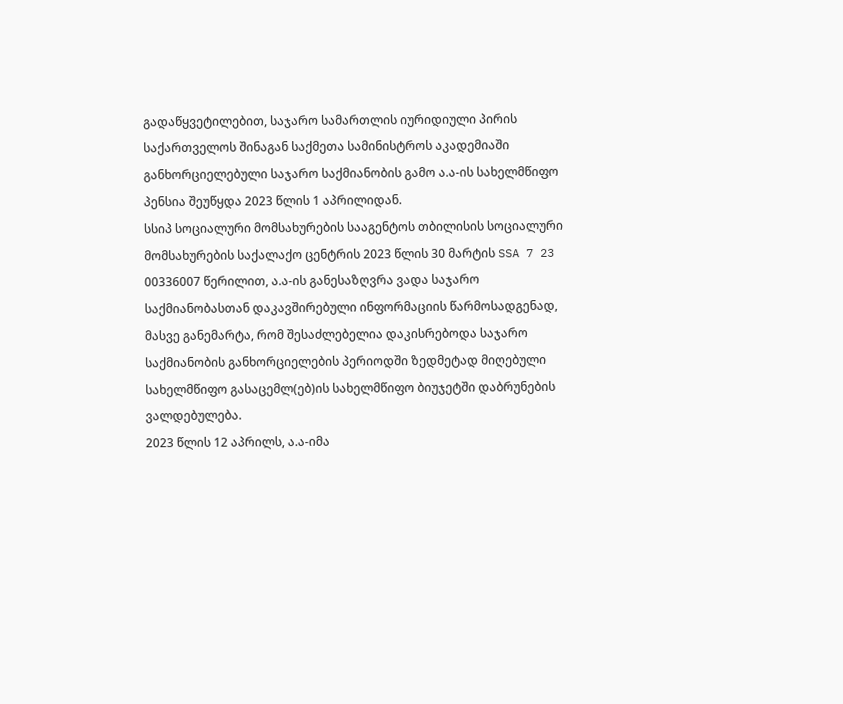გადაწყვეტილებით, საჯარო სამართლის იურიდიული პირის საქართველოს შინაგან საქმეთა სამინისტროს აკადემიაში განხორციელებული საჯარო საქმიანობის გამო ა.ა-ის სახელმწიფო პენსია შეუწყდა 2023 წლის 1 აპრილიდან.
სსიპ სოციალური მომსახურების სააგენტოს თბილისის სოციალური მომსახურების საქალაქო ცენტრის 2023 წლის 30 მარტის SSA 7 23 00336007 წერილით, ა.ა-ის განესაზღვრა ვადა საჯარო საქმიანობასთან დაკავშირებული ინფორმაციის წარმოსადგენად, მასვე განემარტა, რომ შესაძლებელია დაკისრებოდა საჯარო საქმიანობის განხორციელების პერიოდში ზედმეტად მიღებული სახელმწიფო გასაცემლ(ებ)ის სახელმწიფო ბიუჯეტში დაბრუნების ვალდებულება.
2023 წლის 12 აპრილს, ა.ა-იმა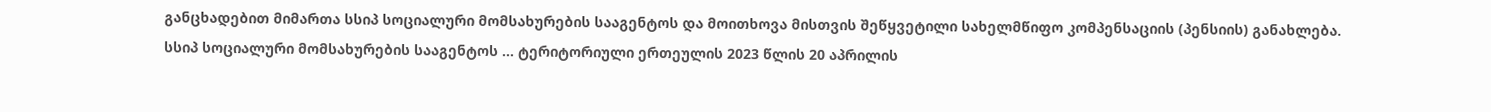განცხადებით მიმართა სსიპ სოციალური მომსახურების სააგენტოს და მოითხოვა მისთვის შეწყვეტილი სახელმწიფო კომპენსაციის (პენსიის) განახლება. სსიპ სოციალური მომსახურების სააგენტოს ... ტერიტორიული ერთეულის 2023 წლის 20 აპრილის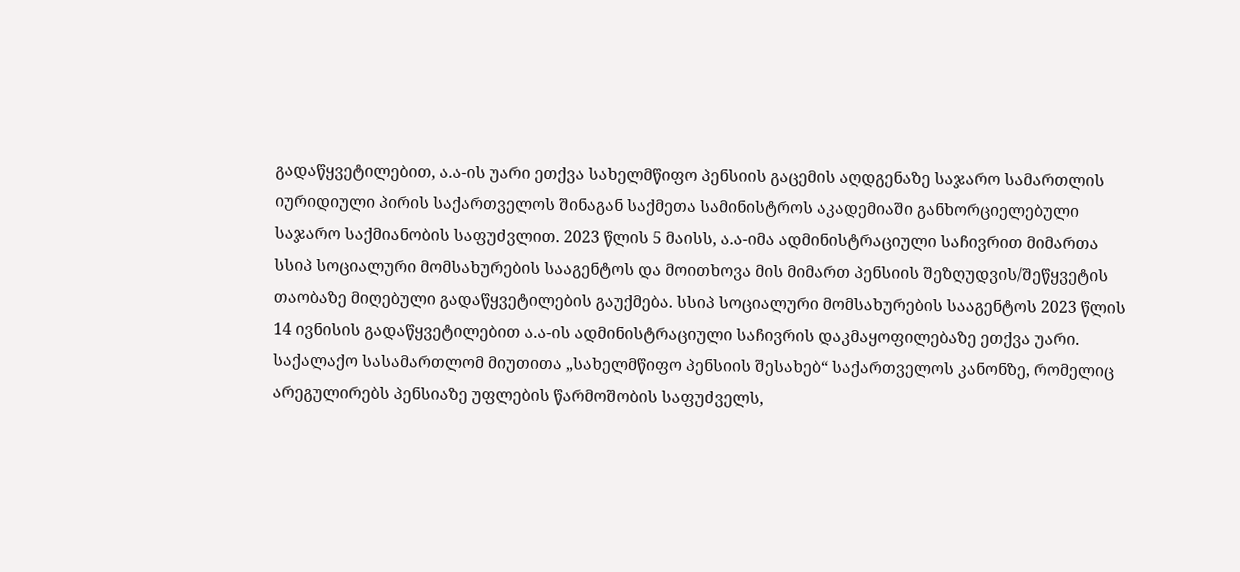გადაწყვეტილებით, ა.ა-ის უარი ეთქვა სახელმწიფო პენსიის გაცემის აღდგენაზე საჯარო სამართლის იურიდიული პირის საქართველოს შინაგან საქმეთა სამინისტროს აკადემიაში განხორციელებული საჯარო საქმიანობის საფუძვლით. 2023 წლის 5 მაისს, ა.ა-იმა ადმინისტრაციული საჩივრით მიმართა სსიპ სოციალური მომსახურების სააგენტოს და მოითხოვა მის მიმართ პენსიის შეზღუდვის/შეწყვეტის თაობაზე მიღებული გადაწყვეტილების გაუქმება. სსიპ სოციალური მომსახურების სააგენტოს 2023 წლის 14 ივნისის გადაწყვეტილებით ა.ა-ის ადმინისტრაციული საჩივრის დაკმაყოფილებაზე ეთქვა უარი.
საქალაქო სასამართლომ მიუთითა „სახელმწიფო პენსიის შესახებ“ საქართველოს კანონზე, რომელიც არეგულირებს პენსიაზე უფლების წარმოშობის საფუძველს,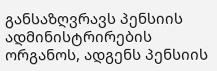განსაზღვრავს პენსიის ადმინისტრირების ორგანოს, ადგენს პენსიის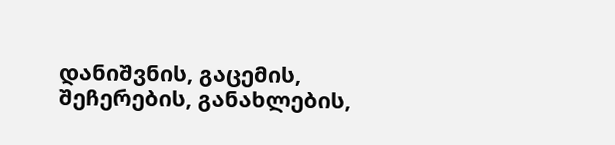დანიშვნის, გაცემის, შეჩერების, განახლების,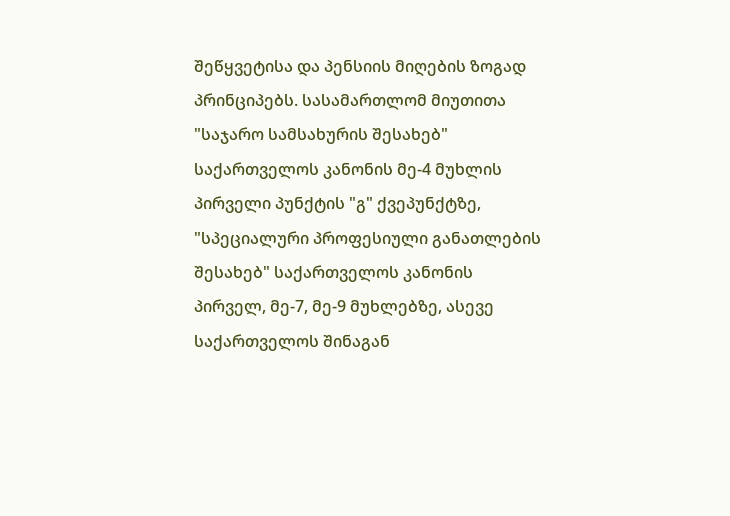შეწყვეტისა და პენსიის მიღების ზოგად პრინციპებს. სასამართლომ მიუთითა "საჯარო სამსახურის შესახებ" საქართველოს კანონის მე-4 მუხლის პირველი პუნქტის "გ" ქვეპუნქტზე, "სპეციალური პროფესიული განათლების შესახებ" საქართველოს კანონის პირველ, მე-7, მე-9 მუხლებზე, ასევე საქართველოს შინაგან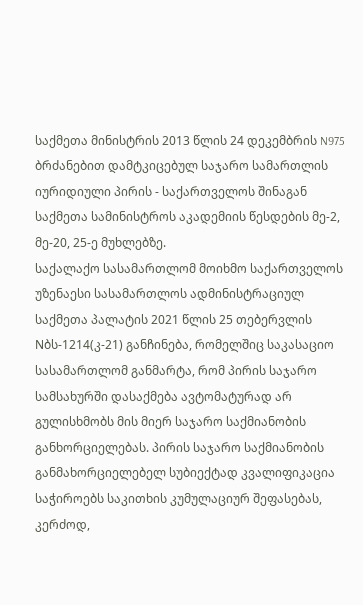საქმეთა მინისტრის 2013 წლის 24 დეკემბრის N975 ბრძანებით დამტკიცებულ საჯარო სამართლის იურიდიული პირის - საქართველოს შინაგან საქმეთა სამინისტროს აკადემიის წესდების მე-2, მე-20, 25-ე მუხლებზე.
საქალაქო სასამართლომ მოიხმო საქართველოს უზენაესი სასამართლოს ადმინისტრაციულ საქმეთა პალატის 2021 წლის 25 თებერვლის Nბს-1214(კ-21) განჩინება, რომელშიც საკასაციო სასამართლომ განმარტა, რომ პირის საჯარო სამსახურში დასაქმება ავტომატურად არ გულისხმობს მის მიერ საჯარო საქმიანობის განხორციელებას. პირის საჯარო საქმიანობის განმახორციელებელ სუბიექტად კვალიფიკაცია საჭიროებს საკითხის კუმულაციურ შეფასებას, კერძოდ,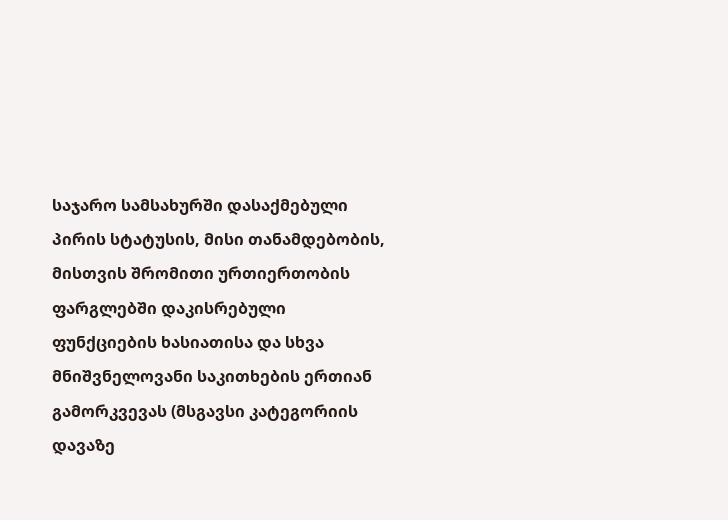საჯარო სამსახურში დასაქმებული პირის სტატუსის, მისი თანამდებობის, მისთვის შრომითი ურთიერთობის ფარგლებში დაკისრებული ფუნქციების ხასიათისა და სხვა მნიშვნელოვანი საკითხების ერთიან გამორკვევას (მსგავსი კატეგორიის დავაზე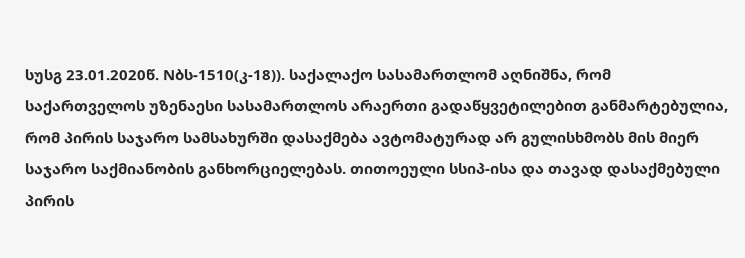სუსგ 23.01.2020წ. Nბს-1510(კ-18)). საქალაქო სასამართლომ აღნიშნა, რომ საქართველოს უზენაესი სასამართლოს არაერთი გადაწყვეტილებით განმარტებულია, რომ პირის საჯარო სამსახურში დასაქმება ავტომატურად არ გულისხმობს მის მიერ საჯარო საქმიანობის განხორციელებას. თითოეული სსიპ-ისა და თავად დასაქმებული პირის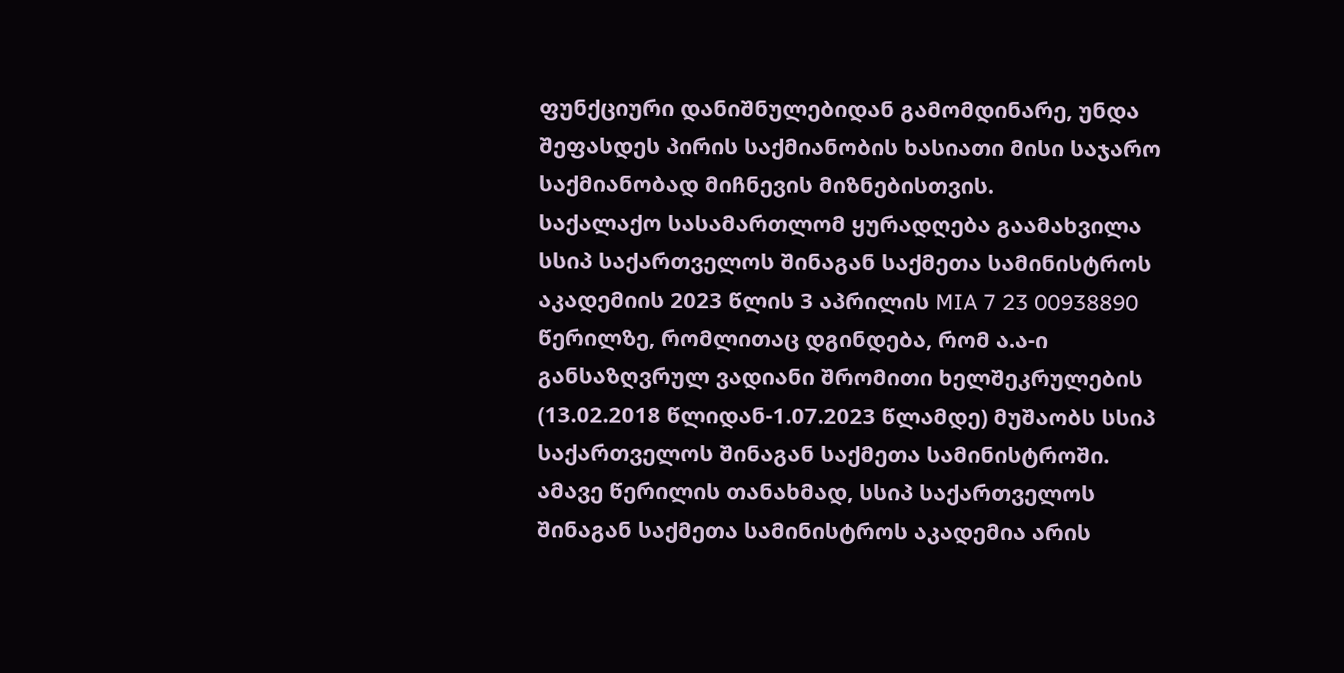ფუნქციური დანიშნულებიდან გამომდინარე, უნდა შეფასდეს პირის საქმიანობის ხასიათი მისი საჯარო საქმიანობად მიჩნევის მიზნებისთვის.
საქალაქო სასამართლომ ყურადღება გაამახვილა სსიპ საქართველოს შინაგან საქმეთა სამინისტროს აკადემიის 2023 წლის 3 აპრილის MIA 7 23 00938890 წერილზე, რომლითაც დგინდება, რომ ა.ა-ი განსაზღვრულ ვადიანი შრომითი ხელშეკრულების (13.02.2018 წლიდან-1.07.2023 წლამდე) მუშაობს სსიპ საქართველოს შინაგან საქმეთა სამინისტროში. ამავე წერილის თანახმად, სსიპ საქართველოს შინაგან საქმეთა სამინისტროს აკადემია არის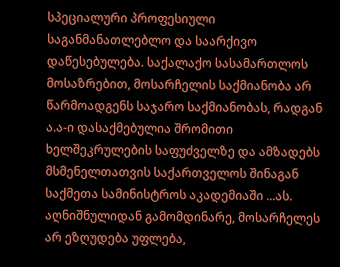სპეციალური პროფესიული საგანმანათლებლო და საარქივო დაწესებულება. საქალაქო სასამართლოს მოსაზრებით, მოსარჩელის საქმიანობა არ წარმოადგენს საჯარო საქმიანობას, რადგან ა.ა-ი დასაქმებულია შრომითი ხელშეკრულების საფუძველზე და ამზადებს მსმენელთათვის საქართველოს შინაგან საქმეთა სამინისტროს აკადემიაში ...ას. აღნიშნულიდან გამომდინარე, მოსარჩელეს არ ეზღუდება უფლება,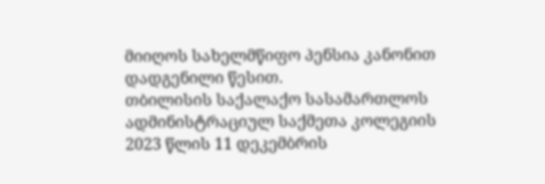მიიღოს სახელმწიფო პენსია კანონით დადგენილი წესით.
თბილისის საქალაქო სასამართლოს ადმინისტრაციულ საქმეთა კოლეგიის 2023 წლის 11 დეკემბრის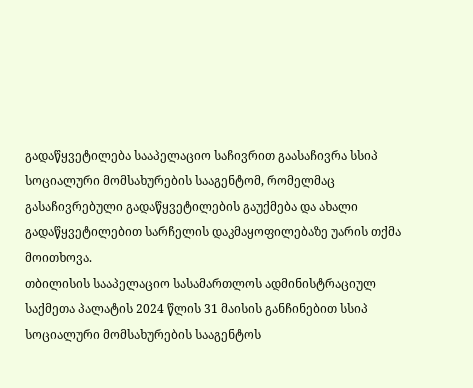გადაწყვეტილება სააპელაციო საჩივრით გაასაჩივრა სსიპ სოციალური მომსახურების სააგენტომ, რომელმაც გასაჩივრებული გადაწყვეტილების გაუქმება და ახალი გადაწყვეტილებით სარჩელის დაკმაყოფილებაზე უარის თქმა მოითხოვა.
თბილისის სააპელაციო სასამართლოს ადმინისტრაციულ საქმეთა პალატის 2024 წლის 31 მაისის განჩინებით სსიპ სოციალური მომსახურების სააგენტოს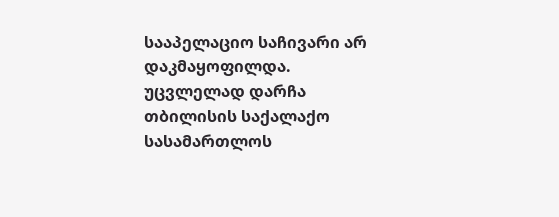სააპელაციო საჩივარი არ დაკმაყოფილდა. უცვლელად დარჩა თბილისის საქალაქო სასამართლოს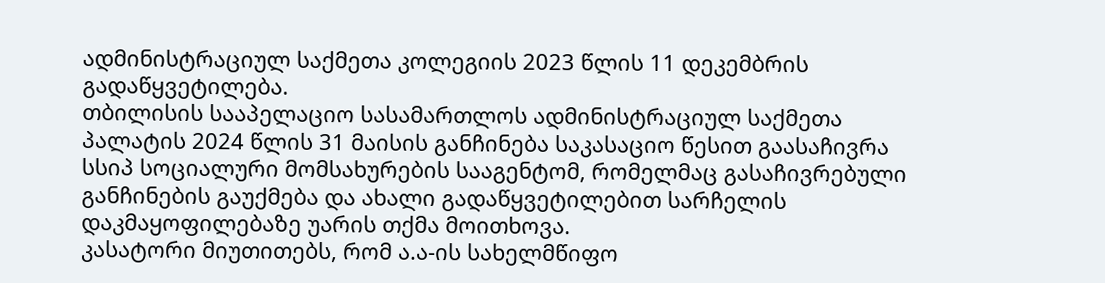ადმინისტრაციულ საქმეთა კოლეგიის 2023 წლის 11 დეკემბრის გადაწყვეტილება.
თბილისის სააპელაციო სასამართლოს ადმინისტრაციულ საქმეთა პალატის 2024 წლის 31 მაისის განჩინება საკასაციო წესით გაასაჩივრა სსიპ სოციალური მომსახურების სააგენტომ, რომელმაც გასაჩივრებული განჩინების გაუქმება და ახალი გადაწყვეტილებით სარჩელის დაკმაყოფილებაზე უარის თქმა მოითხოვა.
კასატორი მიუთითებს, რომ ა.ა-ის სახელმწიფო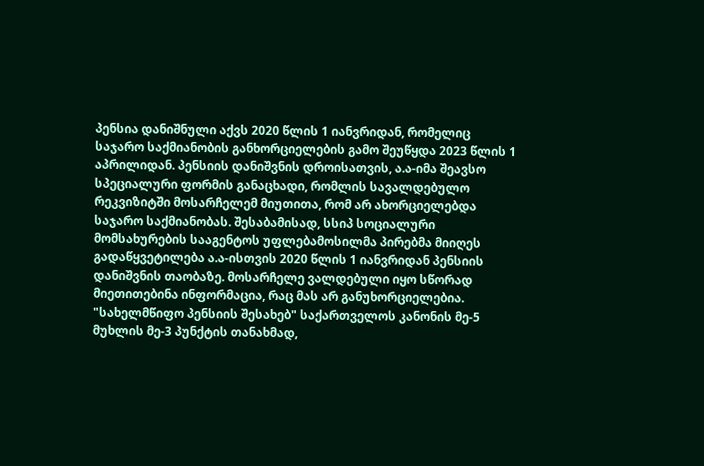პენსია დანიშნული აქვს 2020 წლის 1 იანვრიდან, რომელიც საჯარო საქმიანობის განხორციელების გამო შეუწყდა 2023 წლის 1 აპრილიდან. პენსიის დანიშვნის დროისათვის, ა.ა-იმა შეავსო სპეციალური ფორმის განაცხადი, რომლის სავალდებულო რეკვიზიტში მოსარჩელემ მიუთითა, რომ არ ახორციელებდა საჯარო საქმიანობას. შესაბამისად, სსიპ სოციალური მომსახურების სააგენტოს უფლებამოსილმა პირებმა მიიღეს გადაწყვეტილება ა.ა-ისთვის 2020 წლის 1 იანვრიდან პენსიის დანიშვნის თაობაზე. მოსარჩელე ვალდებული იყო სწორად მიეთითებინა ინფორმაცია, რაც მას არ განუხორციელებია. "სახელმწიფო პენსიის შესახებ" საქართველოს კანონის მე-5 მუხლის მე-3 პუნქტის თანახმად,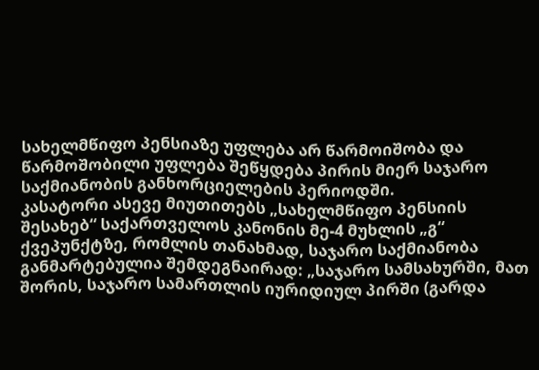სახელმწიფო პენსიაზე უფლება არ წარმოიშობა და წარმოშობილი უფლება შეწყდება პირის მიერ საჯარო საქმიანობის განხორციელების პერიოდში.
კასატორი ასევე მიუთითებს „სახელმწიფო პენსიის შესახებ“ საქართველოს კანონის მე-4 მუხლის „გ“ ქვეპუნქტზე, რომლის თანახმად, საჯარო საქმიანობა განმარტებულია შემდეგნაირად: „საჯარო სამსახურში, მათ შორის, საჯარო სამართლის იურიდიულ პირში (გარდა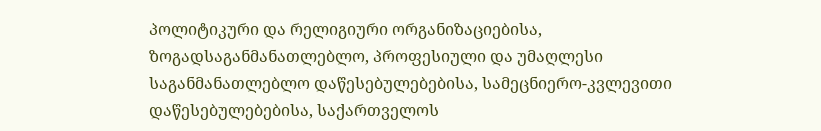პოლიტიკური და რელიგიური ორგანიზაციებისა, ზოგადსაგანმანათლებლო, პროფესიული და უმაღლესი საგანმანათლებლო დაწესებულებებისა, სამეცნიერო-კვლევითი დაწესებულებებისა, საქართველოს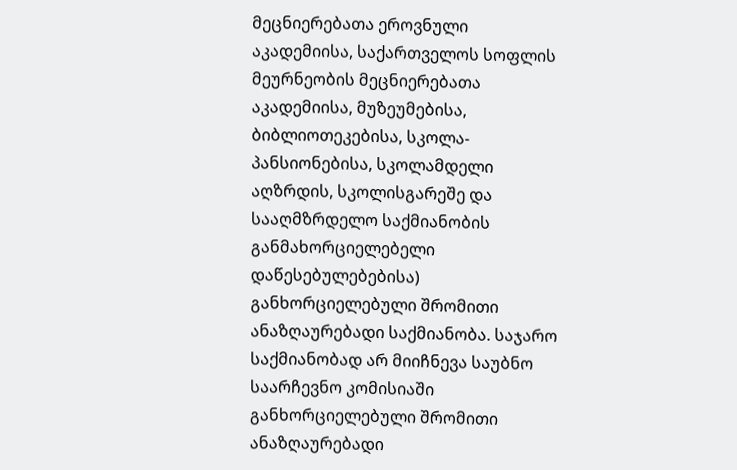მეცნიერებათა ეროვნული აკადემიისა, საქართველოს სოფლის მეურნეობის მეცნიერებათა აკადემიისა, მუზეუმებისა, ბიბლიოთეკებისა, სკოლა-პანსიონებისა, სკოლამდელი აღზრდის, სკოლისგარეშე და სააღმზრდელო საქმიანობის განმახორციელებელი დაწესებულებებისა) განხორციელებული შრომითი ანაზღაურებადი საქმიანობა. საჯარო საქმიანობად არ მიიჩნევა საუბნო საარჩევნო კომისიაში განხორციელებული შრომითი ანაზღაურებადი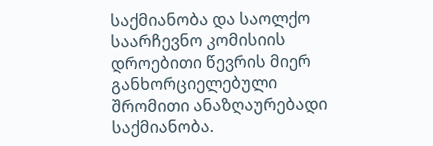საქმიანობა და საოლქო საარჩევნო კომისიის დროებითი წევრის მიერ განხორციელებული შრომითი ანაზღაურებადი საქმიანობა.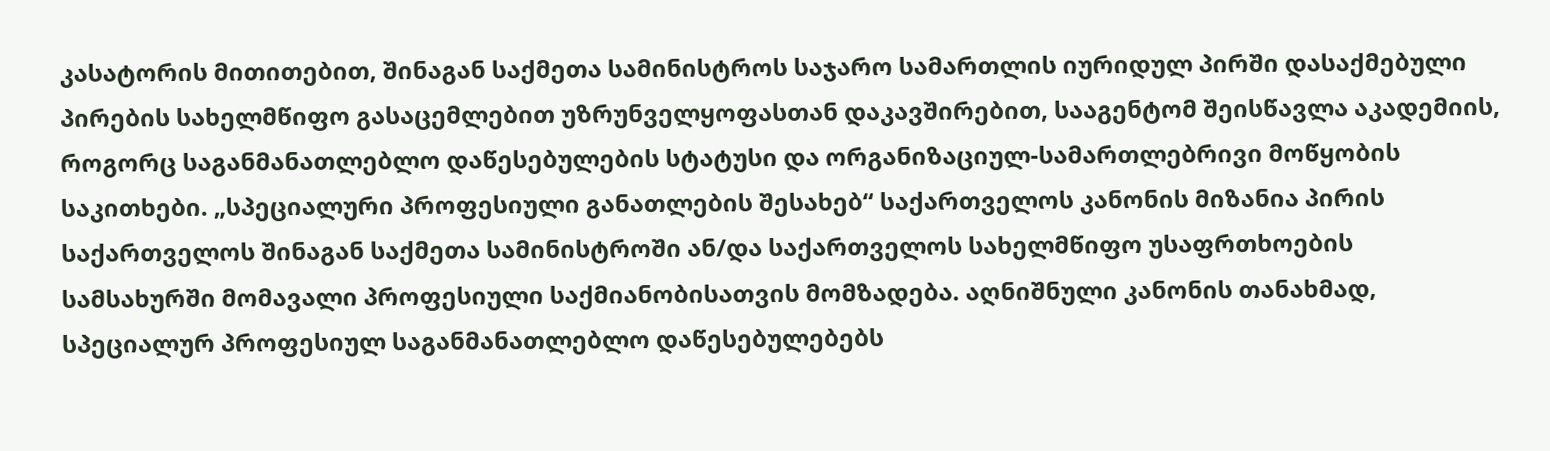კასატორის მითითებით, შინაგან საქმეთა სამინისტროს საჯარო სამართლის იურიდულ პირში დასაქმებული პირების სახელმწიფო გასაცემლებით უზრუნველყოფასთან დაკავშირებით, სააგენტომ შეისწავლა აკადემიის, როგორც საგანმანათლებლო დაწესებულების სტატუსი და ორგანიზაციულ-სამართლებრივი მოწყობის საკითხები. „სპეციალური პროფესიული განათლების შესახებ“ საქართველოს კანონის მიზანია პირის საქართველოს შინაგან საქმეთა სამინისტროში ან/და საქართველოს სახელმწიფო უსაფრთხოების სამსახურში მომავალი პროფესიული საქმიანობისათვის მომზადება. აღნიშნული კანონის თანახმად, სპეციალურ პროფესიულ საგანმანათლებლო დაწესებულებებს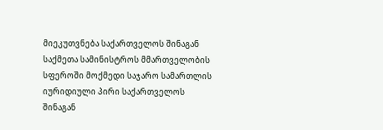მიეკუთვნება საქართველოს შინაგან საქმეთა სამინისტროს მმართველობის სფეროში მოქმედი საჯარო სამართლის იურიდიული პირი საქართველოს შინაგან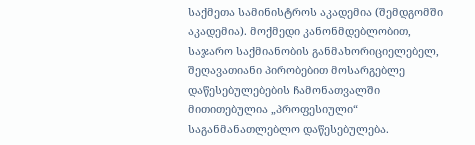საქმეთა სამინისტროს აკადემია (შემდგომში აკადემია). მოქმედი კანონმდებლობით, საჯარო საქმიანობის განმახორიციელებელ, შეღავათიანი პირობებით მოსარგებლე დაწესებულებების ჩამონათვალში მითითებულია „პროფესიული“ საგანმანათლებლო დაწესებულება.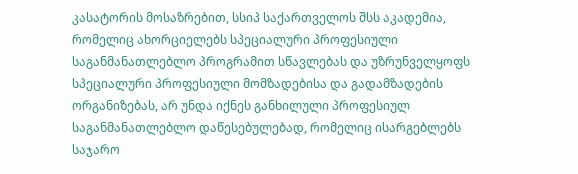კასატორის მოსაზრებით, სსიპ საქართველოს შსს აკადემია, რომელიც ახორციელებს სპეციალური პროფესიული საგანმანათლებლო პროგრამით სწავლებას და უზრუნველყოფს სპეციალური პროფესიული მომზადებისა და გადამზადების ორგანიზებას, არ უნდა იქნეს განხილული პროფესიულ საგანმანათლებლო დაწესებულებად, რომელიც ისარგებლებს საჯარო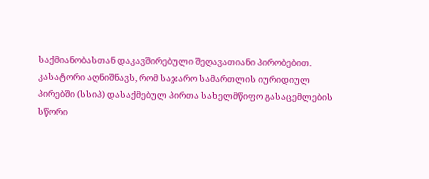საქმიანობასთან დაკავშირებული შეღავათიანი პირობებით.
კასატორი აღნიშნავს, რომ საჯარო სამართლის იურიდიულ პირებში (სსიპ) დასაქმებულ პირთა სახელმწიფო გასაცემლების სწორი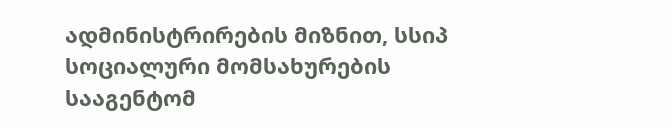ადმინისტრირების მიზნით, სსიპ სოციალური მომსახურების სააგენტომ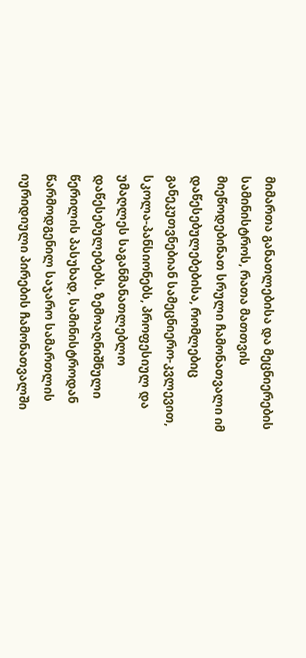მიმართა განათლებისა და მეცნიერების სამინისტროს, რათა მათთვის მიეწოდებინათ სრული ჩამონათვალი იმ დაწესებულებებისა, რომლებიც განეკუთვნებიან სამეცნიერო-კვლევით, სკოლა-პანსიონებს, პროფესიულ და უმაღლეს საგანმანათლებლო დაწესებულებებს. ზემოაღნიშნული წერილის პასუხად, სამინისტროდან წარმოდგენილ საჯარო სამართლის იურიდიული პირების ჩამონათვალში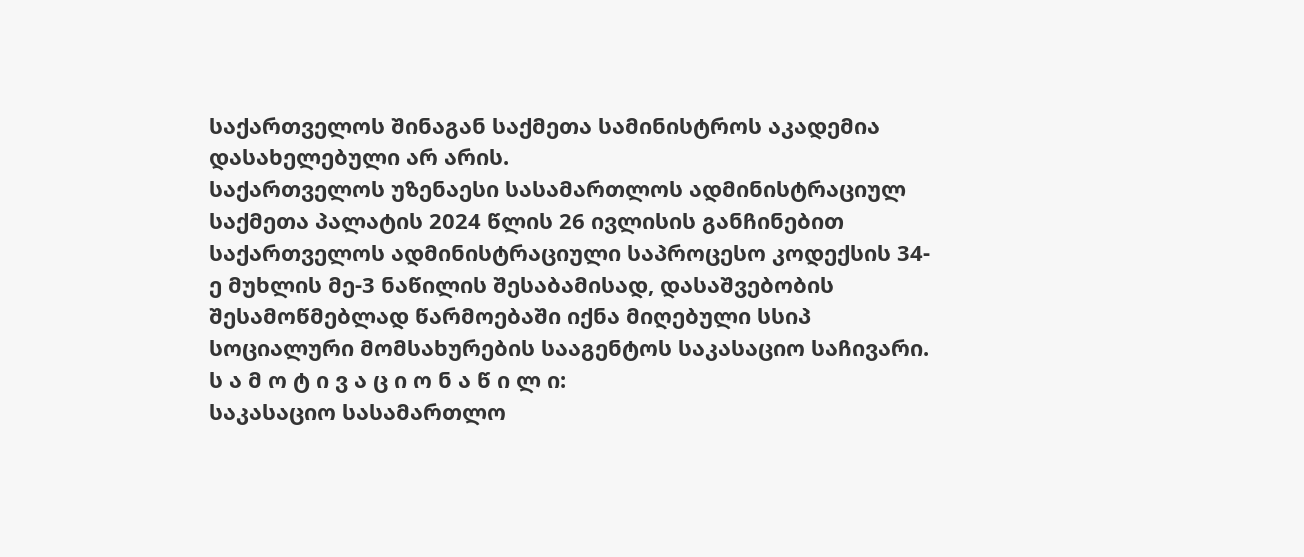საქართველოს შინაგან საქმეთა სამინისტროს აკადემია დასახელებული არ არის.
საქართველოს უზენაესი სასამართლოს ადმინისტრაციულ საქმეთა პალატის 2024 წლის 26 ივლისის განჩინებით საქართველოს ადმინისტრაციული საპროცესო კოდექსის 34-ე მუხლის მე-3 ნაწილის შესაბამისად, დასაშვებობის შესამოწმებლად წარმოებაში იქნა მიღებული სსიპ სოციალური მომსახურების სააგენტოს საკასაციო საჩივარი.
ს ა მ ო ტ ი ვ ა ც ი ო ნ ა წ ი ლ ი:
საკასაციო სასამართლო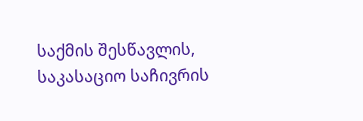საქმის შესწავლის, საკასაციო საჩივრის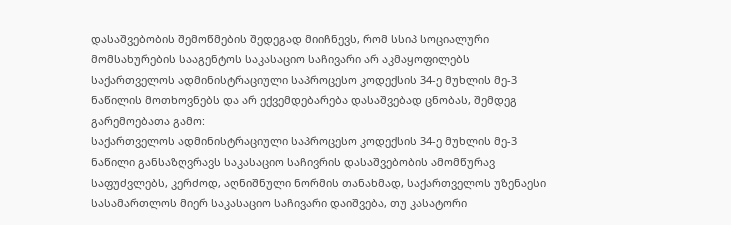დასაშვებობის შემოწმების შედეგად მიიჩნევს, რომ სსიპ სოციალური მომსახურების სააგენტოს საკასაციო საჩივარი არ აკმაყოფილებს საქართველოს ადმინისტრაციული საპროცესო კოდექსის 34-ე მუხლის მე-3 ნაწილის მოთხოვნებს და არ ექვემდებარება დასაშვებად ცნობას, შემდეგ გარემოებათა გამო:
საქართველოს ადმინისტრაციული საპროცესო კოდექსის 34-ე მუხლის მე-3 ნაწილი განსაზღვრავს საკასაციო საჩივრის დასაშვებობის ამომწურავ საფუძვლებს, კერძოდ, აღნიშნული ნორმის თანახმად, საქართველოს უზენაესი სასამართლოს მიერ საკასაციო საჩივარი დაიშვება, თუ კასატორი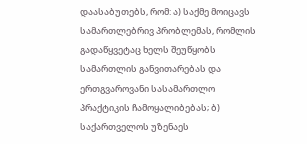დაასაბუთებს, რომ: ა) საქმე მოიცავს სამართლებრივ პრობლემას, რომლის გადაწყვეტაც ხელს შეუწყობს სამართლის განვითარებას და ერთგვაროვანი სასამართლო პრაქტიკის ჩამოყალიბებას; ბ) საქართველოს უზენაეს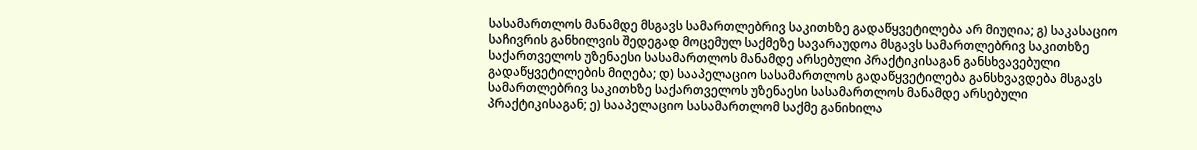სასამართლოს მანამდე მსგავს სამართლებრივ საკითხზე გადაწყვეტილება არ მიუღია; გ) საკასაციო საჩივრის განხილვის შედეგად მოცემულ საქმეზე სავარაუდოა მსგავს სამართლებრივ საკითხზე საქართველოს უზენაესი სასამართლოს მანამდე არსებული პრაქტიკისაგან განსხვავებული გადაწყვეტილების მიღება; დ) სააპელაციო სასამართლოს გადაწყვეტილება განსხვავდება მსგავს სამართლებრივ საკითხზე საქართველოს უზენაესი სასამართლოს მანამდე არსებული პრაქტიკისაგან; ე) სააპელაციო სასამართლომ საქმე განიხილა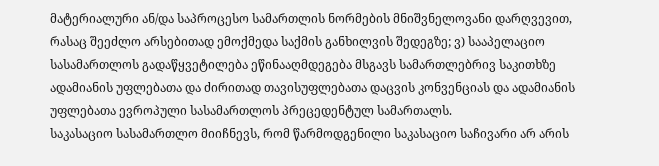მატერიალური ან/და საპროცესო სამართლის ნორმების მნიშვნელოვანი დარღვევით, რასაც შეეძლო არსებითად ემოქმედა საქმის განხილვის შედეგზე; ვ) სააპელაციო სასამართლოს გადაწყვეტილება ეწინააღმდეგება მსგავს სამართლებრივ საკითხზე ადამიანის უფლებათა და ძირითად თავისუფლებათა დაცვის კონვენციას და ადამიანის უფლებათა ევროპული სასამართლოს პრეცედენტულ სამართალს.
საკასაციო სასამართლო მიიჩნევს, რომ წარმოდგენილი საკასაციო საჩივარი არ არის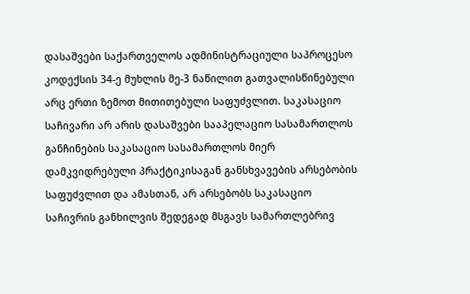დასაშვები საქართველოს ადმინისტრაციული საპროცესო კოდექსის 34-ე მუხლის მე-3 ნაწილით გათვალისწინებული არც ერთი ზემოთ მითითებული საფუძვლით. საკასაციო საჩივარი არ არის დასაშვები სააპელაციო სასამართლოს განჩინების საკასაციო სასამართლოს მიერ დამკვიდრებული პრაქტიკისაგან განსხვავების არსებობის საფუძვლით და ამასთან, არ არსებობს საკასაციო საჩივრის განხილვის შედეგად მსგავს სამართლებრივ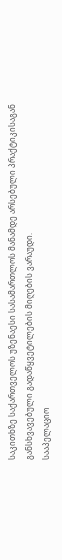საკითხზე საქართველოს უზენაესი სასამართლოს მანამდე არსებული პრაქტიკისაგან განსხვავებული გადაწყვეტილების მიღების ვარაუდი.
სააპელაციო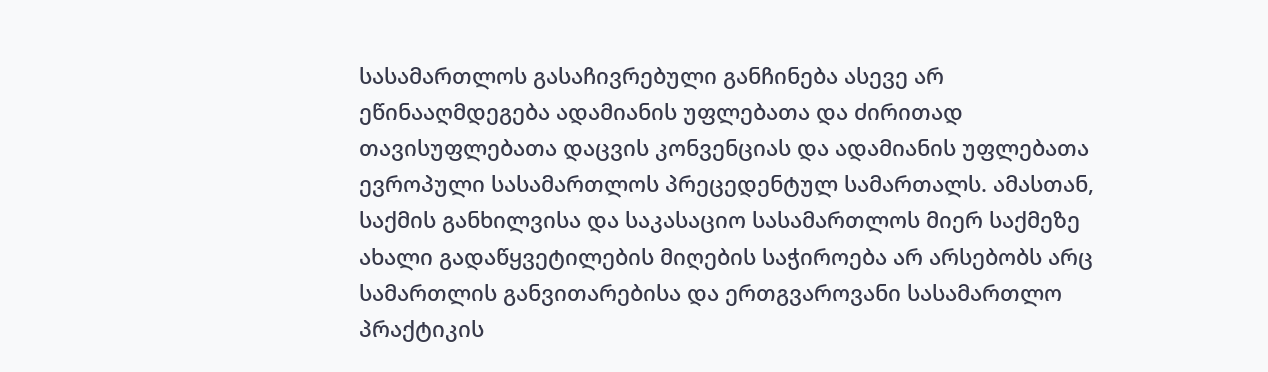სასამართლოს გასაჩივრებული განჩინება ასევე არ ეწინააღმდეგება ადამიანის უფლებათა და ძირითად თავისუფლებათა დაცვის კონვენციას და ადამიანის უფლებათა ევროპული სასამართლოს პრეცედენტულ სამართალს. ამასთან, საქმის განხილვისა და საკასაციო სასამართლოს მიერ საქმეზე ახალი გადაწყვეტილების მიღების საჭიროება არ არსებობს არც სამართლის განვითარებისა და ერთგვაროვანი სასამართლო პრაქტიკის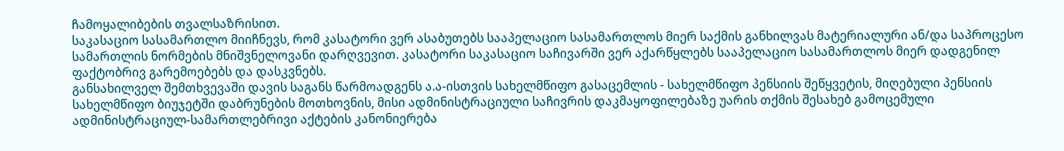ჩამოყალიბების თვალსაზრისით.
საკასაციო სასამართლო მიიჩნევს, რომ კასატორი ვერ ასაბუთებს სააპელაციო სასამართლოს მიერ საქმის განხილვას მატერიალური ან/და საპროცესო სამართლის ნორმების მნიშვნელოვანი დარღვევით. კასატორი საკასაციო საჩივარში ვერ აქარწყლებს სააპელაციო სასამართლოს მიერ დადგენილ ფაქტობრივ გარემოებებს და დასკვნებს.
განსახილველ შემთხვევაში დავის საგანს წარმოადგენს ა.ა-ისთვის სახელმწიფო გასაცემლის - სახელმწიფო პენსიის შეწყვეტის, მიღებული პენსიის სახელმწიფო ბიუჯეტში დაბრუნების მოთხოვნის, მისი ადმინისტრაციული საჩივრის დაკმაყოფილებაზე უარის თქმის შესახებ გამოცემული ადმინისტრაციულ-სამართლებრივი აქტების კანონიერება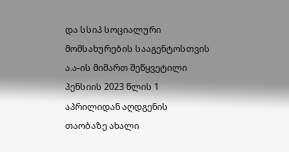და სსიპ სოციალური მომსახურების სააგენტოსთვის ა.ა-ის მიმართ შეწყვეტილი პენსიის 2023 წლის 1 აპრილიდან აღდგენის თაობაზე ახალი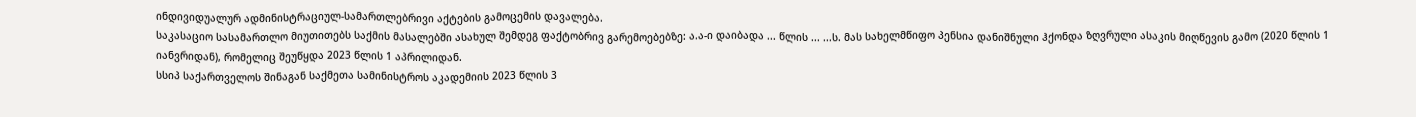ინდივიდუალურ ადმინისტრაციულ-სამართლებრივი აქტების გამოცემის დავალება.
საკასაციო სასამართლო მიუთითებს საქმის მასალებში ასახულ შემდეგ ფაქტობრივ გარემოებებზე: ა.ა-ი დაიბადა ... წლის ... ...ს. მას სახელმწიფო პენსია დანიშნული ჰქონდა ზღვრული ასაკის მიღწევის გამო (2020 წლის 1 იანვრიდან), რომელიც შეუწყდა 2023 წლის 1 აპრილიდან.
სსიპ საქართველოს შინაგან საქმეთა სამინისტროს აკადემიის 2023 წლის 3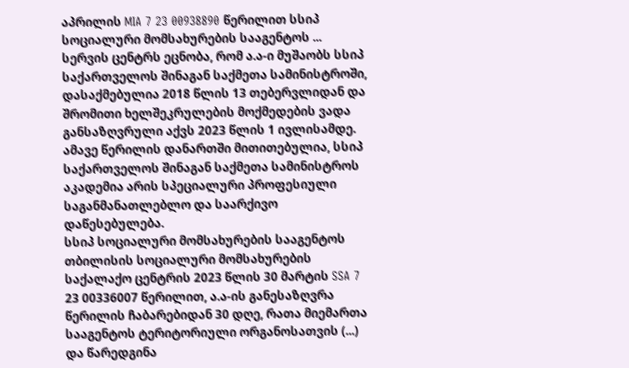აპრილის MIA 7 23 00938890 წერილით სსიპ სოციალური მომსახურების სააგენტოს ... სერვის ცენტრს ეცნობა, რომ ა.ა-ი მუშაობს სსიპ საქართველოს შინაგან საქმეთა სამინისტროში, დასაქმებულია 2018 წლის 13 თებერვლიდან და შრომითი ხელშეკრულების მოქმედების ვადა განსაზღვრული აქვს 2023 წლის 1 ივლისამდე. ამავე წერილის დანართში მითითებულია, სსიპ საქართველოს შინაგან საქმეთა სამინისტროს აკადემია არის სპეციალური პროფესიული საგანმანათლებლო და საარქივო დაწესებულება.
სსიპ სოციალური მომსახურების სააგენტოს თბილისის სოციალური მომსახურების საქალაქო ცენტრის 2023 წლის 30 მარტის SSA 7 23 00336007 წერილით, ა.ა-ის განესაზღვრა წერილის ჩაბარებიდან 30 დღე, რათა მიემართა სააგენტოს ტერიტორიული ორგანოსათვის (...) და წარედგინა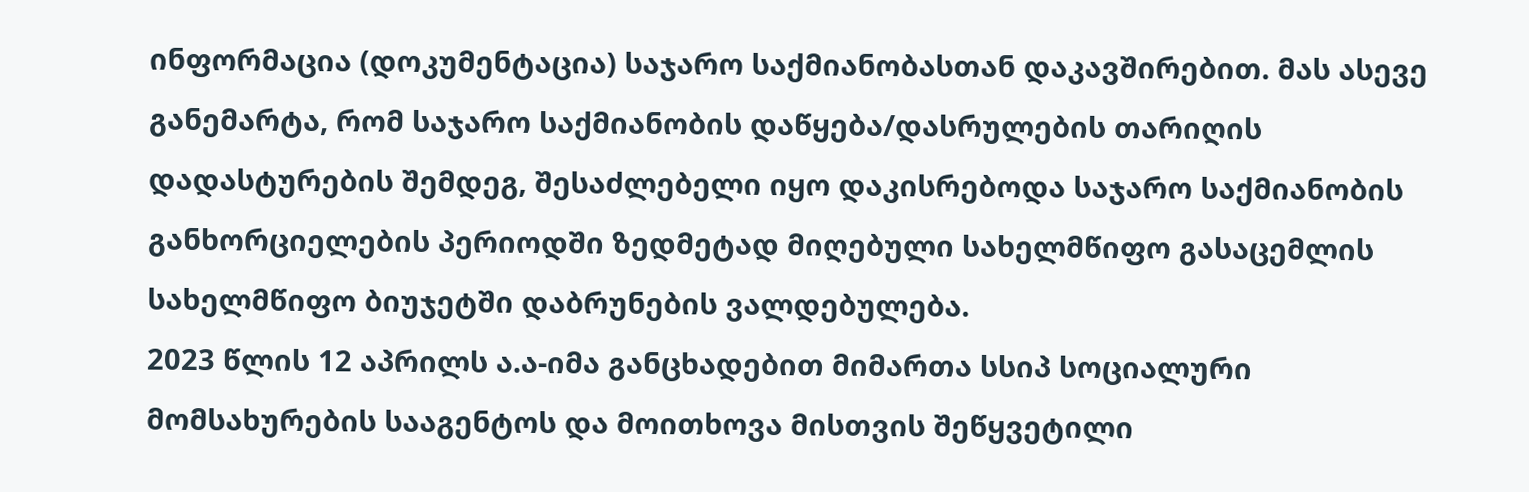ინფორმაცია (დოკუმენტაცია) საჯარო საქმიანობასთან დაკავშირებით. მას ასევე განემარტა, რომ საჯარო საქმიანობის დაწყება/დასრულების თარიღის დადასტურების შემდეგ, შესაძლებელი იყო დაკისრებოდა საჯარო საქმიანობის განხორციელების პერიოდში ზედმეტად მიღებული სახელმწიფო გასაცემლის სახელმწიფო ბიუჯეტში დაბრუნების ვალდებულება.
2023 წლის 12 აპრილს ა.ა-იმა განცხადებით მიმართა სსიპ სოციალური მომსახურების სააგენტოს და მოითხოვა მისთვის შეწყვეტილი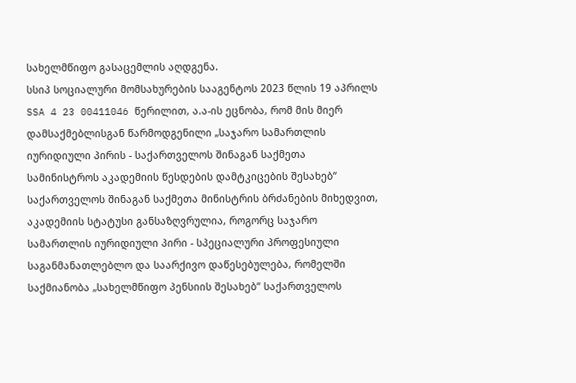სახელმწიფო გასაცემლის აღდგენა.
სსიპ სოციალური მომსახურების სააგენტოს 2023 წლის 19 აპრილს SSA 4 23 00411046 წერილით, ა.ა-ის ეცნობა, რომ მის მიერ დამსაქმებლისგან წარმოდგენილი „საჯარო სამართლის იურიდიული პირის - საქართველოს შინაგან საქმეთა სამინისტროს აკადემიის წესდების დამტკიცების შესახებ“ საქართველოს შინაგან საქმეთა მინისტრის ბრძანების მიხედვით, აკადემიის სტატუსი განსაზღვრულია, როგორც საჯარო სამართლის იურიდიული პირი - სპეციალური პროფესიული საგანმანათლებლო და საარქივო დაწესებულება, რომელში საქმიანობა „სახელმწიფო პენსიის შესახებ“ საქართველოს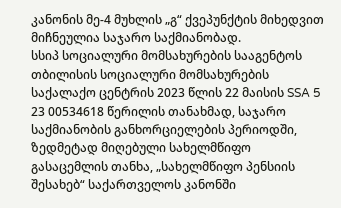კანონის მე-4 მუხლის „გ“ ქვეპუნქტის მიხედვით მიჩნეულია საჯარო საქმიანობად.
სსიპ სოციალური მომსახურების სააგენტოს თბილისის სოციალური მომსახურების საქალაქო ცენტრის 2023 წლის 22 მაისის SSA 5 23 00534618 წერილის თანახმად, საჯარო საქმიანობის განხორციელების პერიოდში, ზედმეტად მიღებული სახელმწიფო გასაცემლის თანხა, „სახელმწიფო პენსიის შესახებ“ საქართველოს კანონში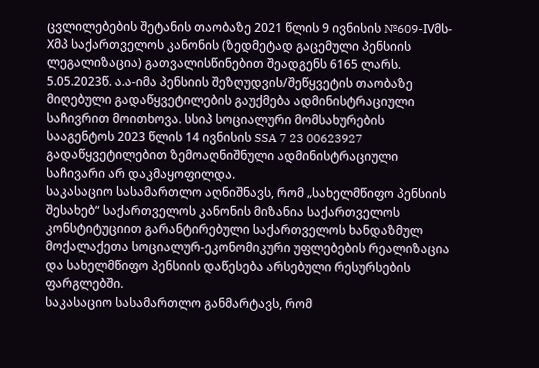ცვლილებების შეტანის თაობაზე 2021 წლის 9 ივნისის №609-IVმს-Xმპ საქართველოს კანონის (ზედმეტად გაცემული პენსიის ლეგალიზაცია) გათვალისწინებით შეადგენს 6165 ლარს.
5.05.2023წ. ა.ა-იმა პენსიის შეზღუდვის/შეწყვეტის თაობაზე მიღებული გადაწყვეტილების გაუქმება ადმინისტრაციული საჩივრით მოითხოვა. სსიპ სოციალური მომსახურების სააგენტოს 2023 წლის 14 ივნისის SSA 7 23 00623927 გადაწყვეტილებით ზემოაღნიშნული ადმინისტრაციული საჩივარი არ დაკმაყოფილდა.
საკასაციო სასამართლო აღნიშნავს, რომ „სახელმწიფო პენსიის შესახებ“ საქართველოს კანონის მიზანია საქართველოს კონსტიტუციით გარანტირებული საქართველოს ხანდაზმულ მოქალაქეთა სოციალურ-ეკონომიკური უფლებების რეალიზაცია და სახელმწიფო პენსიის დაწესება არსებული რესურსების ფარგლებში.
საკასაციო სასამართლო განმარტავს, რომ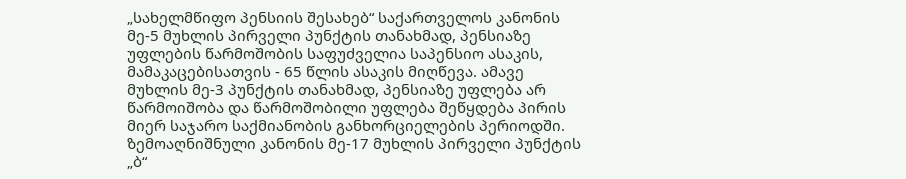„სახელმწიფო პენსიის შესახებ“ საქართველოს კანონის მე-5 მუხლის პირველი პუნქტის თანახმად, პენსიაზე უფლების წარმოშობის საფუძველია საპენსიო ასაკის, მამაკაცებისათვის - 65 წლის ასაკის მიღწევა. ამავე მუხლის მე-3 პუნქტის თანახმად, პენსიაზე უფლება არ წარმოიშობა და წარმოშობილი უფლება შეწყდება პირის მიერ საჯარო საქმიანობის განხორციელების პერიოდში. ზემოაღნიშნული კანონის მე-17 მუხლის პირველი პუნქტის „ბ“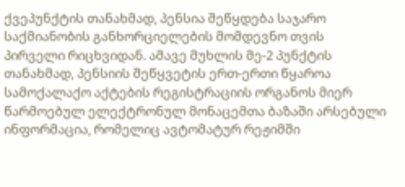ქვეპუნქტის თანახმად, პენსია შეწყდება საჯარო საქმიანობის განხორციელების მომდევნო თვის პირველი რიცხვიდან. ამავე მუხლის მე-2 პუნქტის თანახმად, პენსიის შეწყვეტის ერთ-ერთი წყაროა სამოქალაქო აქტების რეგისტრაციის ორგანოს მიერ წარმოებულ ელექტრონულ მონაცემთა ბაზაში არსებული ინფორმაცია, რომელიც ავტომატურ რეჟიმში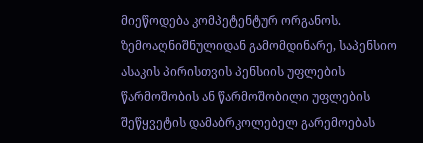მიეწოდება კომპეტენტურ ორგანოს.
ზემოაღნიშნულიდან გამომდინარე, საპენსიო ასაკის პირისთვის პენსიის უფლების წარმოშობის ან წარმოშობილი უფლების შეწყვეტის დამაბრკოლებელ გარემოებას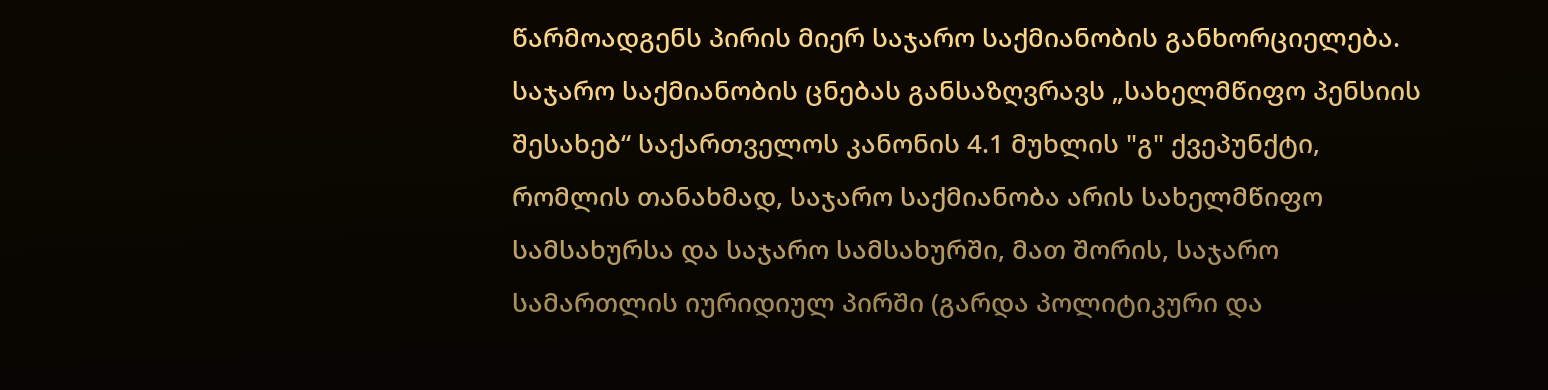წარმოადგენს პირის მიერ საჯარო საქმიანობის განხორციელება.
საჯარო საქმიანობის ცნებას განსაზღვრავს „სახელმწიფო პენსიის შესახებ“ საქართველოს კანონის 4.1 მუხლის "გ" ქვეპუნქტი, რომლის თანახმად, საჯარო საქმიანობა არის სახელმწიფო სამსახურსა და საჯარო სამსახურში, მათ შორის, საჯარო სამართლის იურიდიულ პირში (გარდა პოლიტიკური და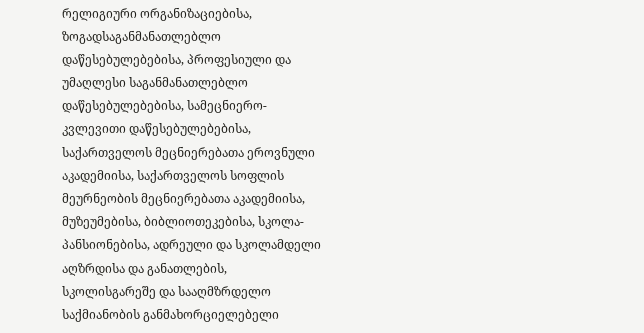რელიგიური ორგანიზაციებისა, ზოგადსაგანმანათლებლო დაწესებულებებისა, პროფესიული და უმაღლესი საგანმანათლებლო დაწესებულებებისა, სამეცნიერო-კვლევითი დაწესებულებებისა, საქართველოს მეცნიერებათა ეროვნული აკადემიისა, საქართველოს სოფლის მეურნეობის მეცნიერებათა აკადემიისა, მუზეუმებისა, ბიბლიოთეკებისა, სკოლა-პანსიონებისა, ადრეული და სკოლამდელი აღზრდისა და განათლების, სკოლისგარეშე და სააღმზრდელო საქმიანობის განმახორციელებელი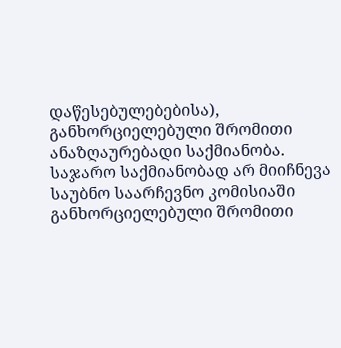დაწესებულებებისა), განხორციელებული შრომითი ანაზღაურებადი საქმიანობა. საჯარო საქმიანობად არ მიიჩნევა საუბნო საარჩევნო კომისიაში განხორციელებული შრომითი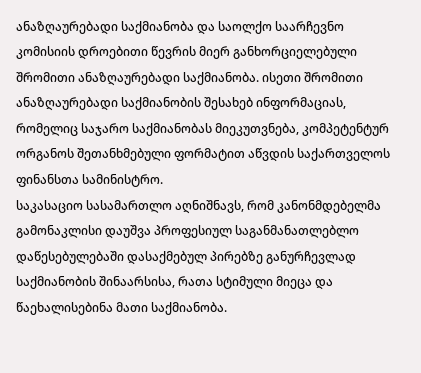ანაზღაურებადი საქმიანობა და საოლქო საარჩევნო კომისიის დროებითი წევრის მიერ განხორციელებული შრომითი ანაზღაურებადი საქმიანობა. ისეთი შრომითი ანაზღაურებადი საქმიანობის შესახებ ინფორმაციას, რომელიც საჯარო საქმიანობას მიეკუთვნება, კომპეტენტურ ორგანოს შეთანხმებული ფორმატით აწვდის საქართველოს ფინანსთა სამინისტრო.
საკასაციო სასამართლო აღნიშნავს, რომ კანონმდებელმა გამონაკლისი დაუშვა პროფესიულ საგანმანათლებლო დაწესებულებაში დასაქმებულ პირებზე განურჩევლად საქმიანობის შინაარსისა, რათა სტიმული მიეცა და წაეხალისებინა მათი საქმიანობა.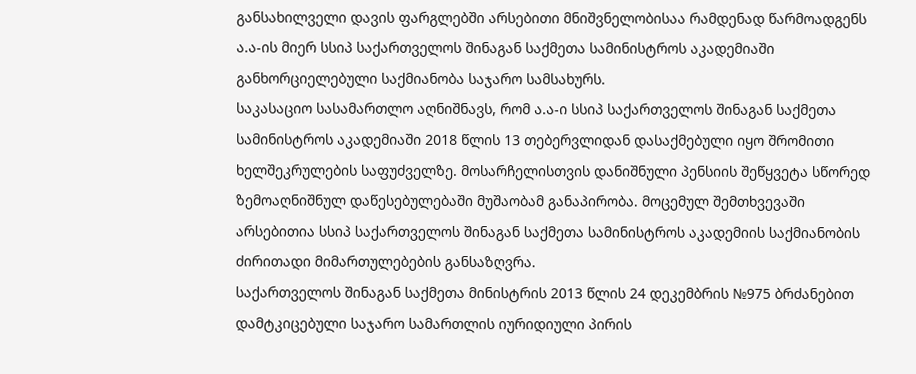განსახილველი დავის ფარგლებში არსებითი მნიშვნელობისაა რამდენად წარმოადგენს ა.ა-ის მიერ სსიპ საქართველოს შინაგან საქმეთა სამინისტროს აკადემიაში განხორციელებული საქმიანობა საჯარო სამსახურს.
საკასაციო სასამართლო აღნიშნავს, რომ ა.ა-ი სსიპ საქართველოს შინაგან საქმეთა სამინისტროს აკადემიაში 2018 წლის 13 თებერვლიდან დასაქმებული იყო შრომითი ხელშეკრულების საფუძველზე. მოსარჩელისთვის დანიშნული პენსიის შეწყვეტა სწორედ ზემოაღნიშნულ დაწესებულებაში მუშაობამ განაპირობა. მოცემულ შემთხვევაში არსებითია სსიპ საქართველოს შინაგან საქმეთა სამინისტროს აკადემიის საქმიანობის ძირითადი მიმართულებების განსაზღვრა.
საქართველოს შინაგან საქმეთა მინისტრის 2013 წლის 24 დეკემბრის №975 ბრძანებით დამტკიცებული საჯარო სამართლის იურიდიული პირის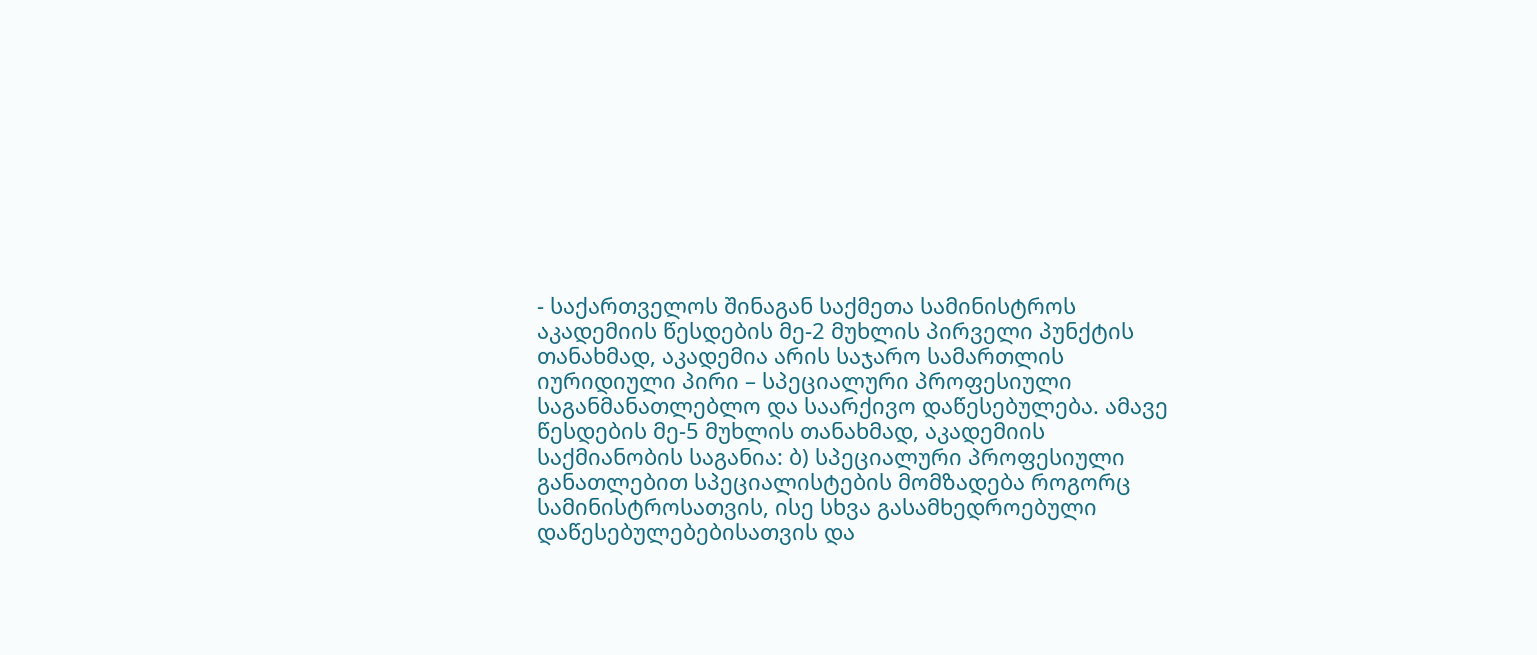- საქართველოს შინაგან საქმეთა სამინისტროს აკადემიის წესდების მე-2 მუხლის პირველი პუნქტის თანახმად, აკადემია არის საჯარო სამართლის იურიდიული პირი – სპეციალური პროფესიული საგანმანათლებლო და საარქივო დაწესებულება. ამავე წესდების მე-5 მუხლის თანახმად, აკადემიის საქმიანობის საგანია: ბ) სპეციალური პროფესიული განათლებით სპეციალისტების მომზადება როგორც სამინისტროსათვის, ისე სხვა გასამხედროებული დაწესებულებებისათვის და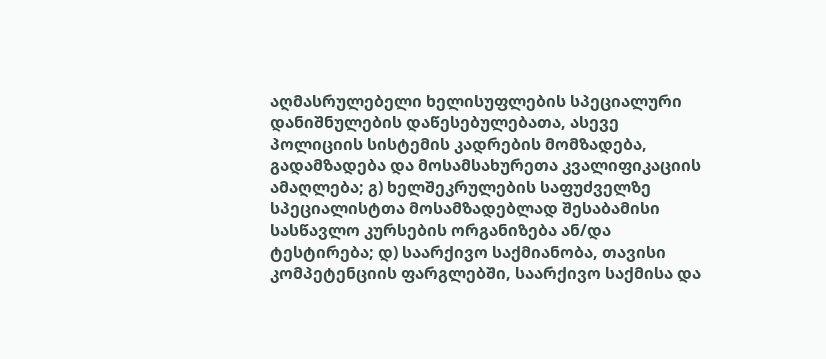აღმასრულებელი ხელისუფლების სპეციალური დანიშნულების დაწესებულებათა, ასევე პოლიციის სისტემის კადრების მომზადება, გადამზადება და მოსამსახურეთა კვალიფიკაციის ამაღლება; გ) ხელშეკრულების საფუძველზე სპეციალისტთა მოსამზადებლად შესაბამისი სასწავლო კურსების ორგანიზება ან/და ტესტირება; დ) საარქივო საქმიანობა, თავისი კომპეტენციის ფარგლებში, საარქივო საქმისა და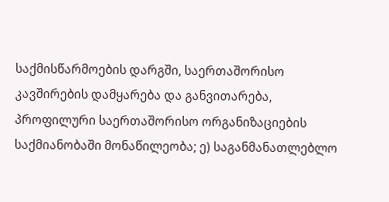საქმისწარმოების დარგში, საერთაშორისო კავშირების დამყარება და განვითარება, პროფილური საერთაშორისო ორგანიზაციების საქმიანობაში მონაწილეობა; ე) საგანმანათლებლო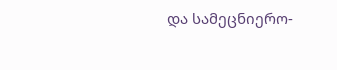და სამეცნიერო-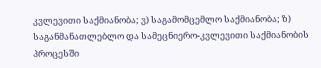კვლევითი საქმიანობა; ვ) საგამომცემლო საქმიანობა; ზ) საგანმანათლებლო და სამეცნიერო-კვლევითი საქმიანობის პროცესში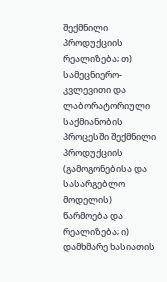შექმნილი პროდუქციის რეალიზება; თ) სამეცნიერო-კვლევითი და ლაბორატორიული საქმიანობის პროცესში შექმნილი პროდუქციის (გამოგონებისა და სასარგებლო მოდელის) წარმოება და რეალიზება; ი) დამხმარე ხასიათის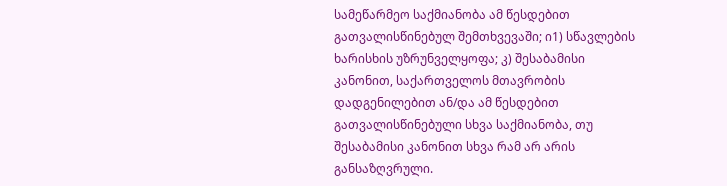სამეწარმეო საქმიანობა ამ წესდებით გათვალისწინებულ შემთხვევაში; ი1) სწავლების ხარისხის უზრუნველყოფა; კ) შესაბამისი კანონით, საქართველოს მთავრობის დადგენილებით ან/და ამ წესდებით გათვალისწინებული სხვა საქმიანობა, თუ შესაბამისი კანონით სხვა რამ არ არის განსაზღვრული.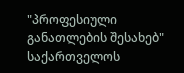"პროფესიული განათლების შესახებ" საქართველოს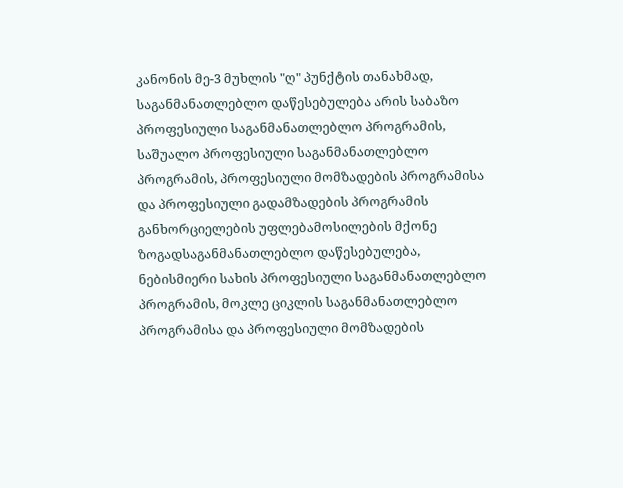კანონის მე-3 მუხლის "ღ" პუნქტის თანახმად, საგანმანათლებლო დაწესებულება არის საბაზო პროფესიული საგანმანათლებლო პროგრამის, საშუალო პროფესიული საგანმანათლებლო პროგრამის, პროფესიული მომზადების პროგრამისა და პროფესიული გადამზადების პროგრამის განხორციელების უფლებამოსილების მქონე ზოგადსაგანმანათლებლო დაწესებულება, ნებისმიერი სახის პროფესიული საგანმანათლებლო პროგრამის, მოკლე ციკლის საგანმანათლებლო პროგრამისა და პროფესიული მომზადების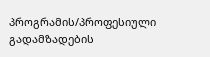პროგრამის/პროფესიული გადამზადების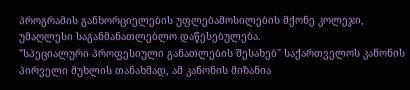პროგრამის განხორციელების უფლებამოსილების მქონე კოლეჯი, უმაღლესი საგანმანათლებლო დაწესებულება.
"სპეციალური პროფესიული განათლების შესახებ" საქართველოს კანონის პირველი მუხლის თანახმად, ამ კანონის მიზანია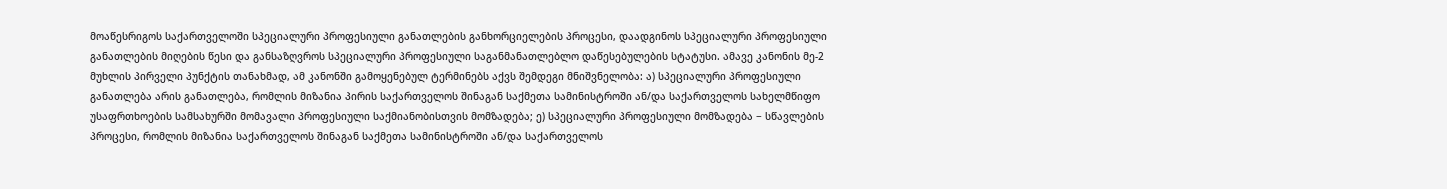მოაწესრიგოს საქართველოში სპეციალური პროფესიული განათლების განხორციელების პროცესი, დაადგინოს სპეციალური პროფესიული განათლების მიღების წესი და განსაზღვროს სპეციალური პროფესიული საგანმანათლებლო დაწესებულების სტატუსი. ამავე კანონის მე-2 მუხლის პირველი პუნქტის თანახმად, ამ კანონში გამოყენებულ ტერმინებს აქვს შემდეგი მნიშვნელობა: ა) სპეციალური პროფესიული განათლება არის განათლება, რომლის მიზანია პირის საქართველოს შინაგან საქმეთა სამინისტროში ან/და საქართველოს სახელმწიფო უსაფრთხოების სამსახურში მომავალი პროფესიული საქმიანობისთვის მომზადება; ე) სპეციალური პროფესიული მომზადება − სწავლების პროცესი, რომლის მიზანია საქართველოს შინაგან საქმეთა სამინისტროში ან/და საქართველოს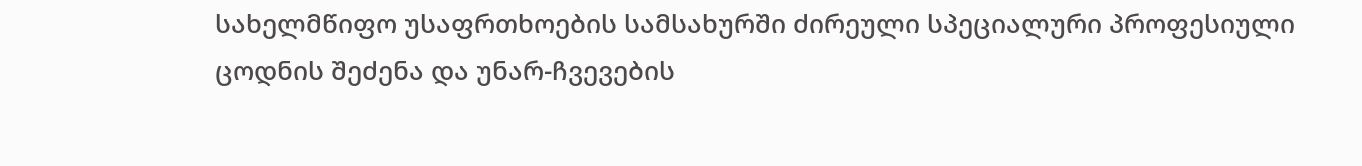სახელმწიფო უსაფრთხოების სამსახურში ძირეული სპეციალური პროფესიული ცოდნის შეძენა და უნარ-ჩვევების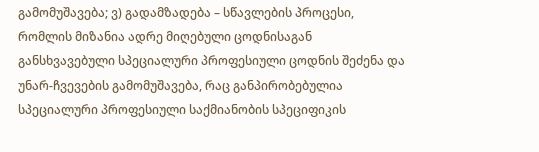გამომუშავება; ვ) გადამზადება – სწავლების პროცესი, რომლის მიზანია ადრე მიღებული ცოდნისაგან განსხვავებული სპეციალური პროფესიული ცოდნის შეძენა და უნარ-ჩვევების გამომუშავება, რაც განპირობებულია სპეციალური პროფესიული საქმიანობის სპეციფიკის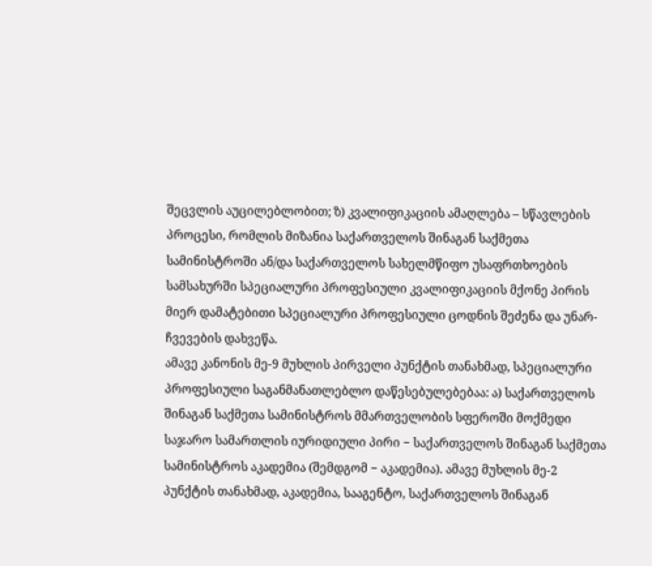შეცვლის აუცილებლობით; ზ) კვალიფიკაციის ამაღლება – სწავლების პროცესი, რომლის მიზანია საქართველოს შინაგან საქმეთა სამინისტროში ან/და საქართველოს სახელმწიფო უსაფრთხოების სამსახურში სპეციალური პროფესიული კვალიფიკაციის მქონე პირის მიერ დამატებითი სპეციალური პროფესიული ცოდნის შეძენა და უნარ-ჩვევების დახვეწა.
ამავე კანონის მე-9 მუხლის პირველი პუნქტის თანახმად, სპეციალური პროფესიული საგანმანათლებლო დაწესებულებებაა: ა) საქართველოს შინაგან საქმეთა სამინისტროს მმართველობის სფეროში მოქმედი საჯარო სამართლის იურიდიული პირი − საქართველოს შინაგან საქმეთა სამინისტროს აკადემია (შემდგომ − აკადემია). ამავე მუხლის მე-2 პუნქტის თანახმად, აკადემია, სააგენტო, საქართველოს შინაგან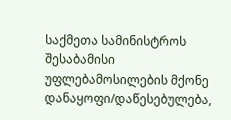საქმეთა სამინისტროს შესაბამისი უფლებამოსილების მქონე დანაყოფი/დაწესებულება,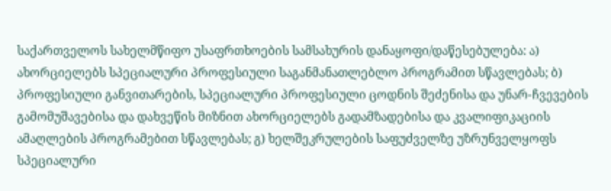საქართველოს სახელმწიფო უსაფრთხოების სამსახურის დანაყოფი/დაწესებულება: ა) ახორციელებს სპეციალური პროფესიული საგანმანათლებლო პროგრამით სწავლებას; ბ) პროფესიული განვითარების, სპეციალური პროფესიული ცოდნის შეძენისა და უნარ-ჩვევების გამომუშავებისა და დახვეწის მიზნით ახორციელებს გადამზადებისა და კვალიფიკაციის ამაღლების პროგრამებით სწავლებას; გ) ხელშეკრულების საფუძველზე უზრუნველყოფს სპეციალური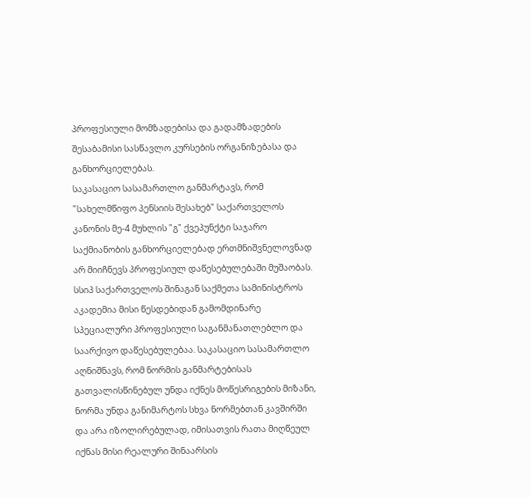პროფესიული მომზადებისა და გადამზადების შესაბამისი სასწავლო კურსების ორგანიზებასა და განხორციელებას.
საკასაციო სასამართლო განმარტავს, რომ "სახელმწიფო პენსიის შესახებ" საქართველოს კანონის მე-4 მუხლის "გ" ქვეპუნქტი საჯარო საქმიანობის განხორციელებად ერთმნიშვნელოვნად არ მიიჩნევს პროფესიულ დაწესებულებაში მუშაობას. სსიპ საქართველოს შინაგან საქმეთა სამინისტროს აკადემია მისი წესდებიდან გამომდინარე სპეციალური პროფესიული საგანმანათლებლო და საარქივო დაწესებულებაა. საკასაციო სასამართლო აღნიშნავს, რომ ნორმის განმარტებისას გათვალისწინებულ უნდა იქნეს მოწესრიგების მიზანი, ნორმა უნდა განიმარტოს სხვა ნორმებთან კავშირში და არა იზოლირებულად, იმისათვის რათა მიღწეულ იქნას მისი რეალური შინაარსის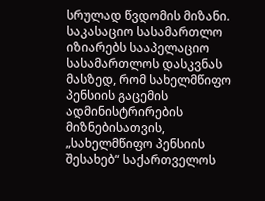სრულად წვდომის მიზანი. საკასაციო სასამართლო იზიარებს სააპელაციო სასამართლოს დასკვნას მასზედ, რომ სახელმწიფო პენსიის გაცემის ადმინისტრირების მიზნებისათვის, „სახელმწიფო პენსიის შესახებ“ საქართველოს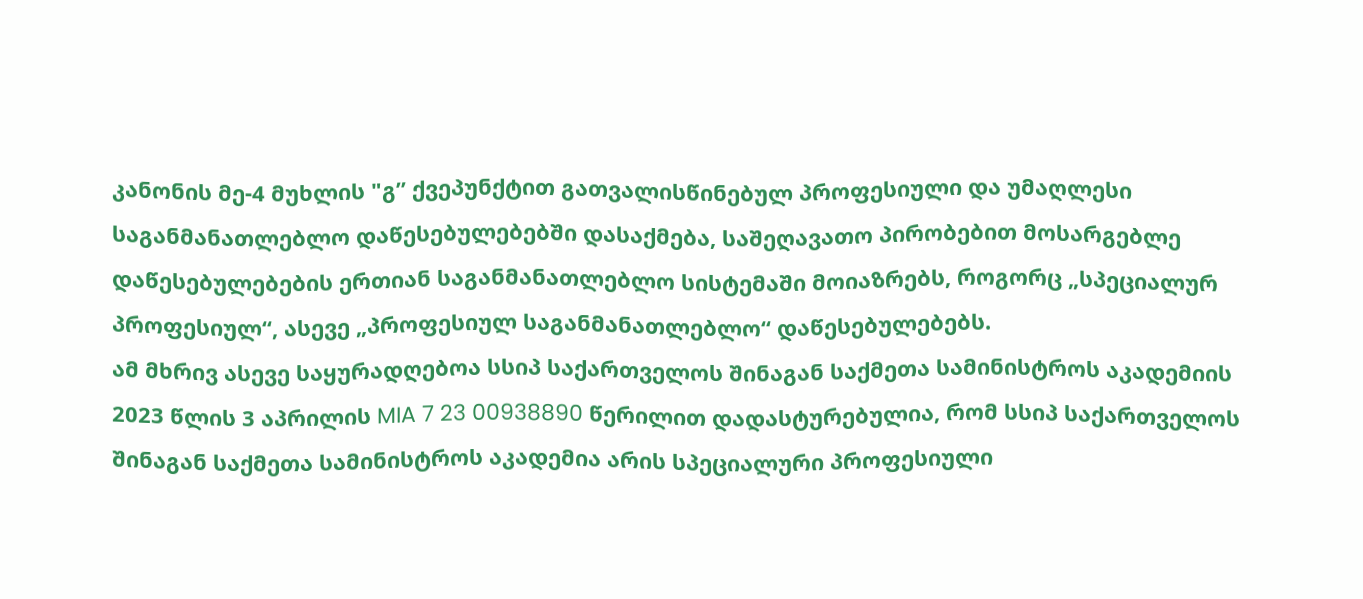კანონის მე-4 მუხლის "გ” ქვეპუნქტით გათვალისწინებულ პროფესიული და უმაღლესი საგანმანათლებლო დაწესებულებებში დასაქმება, საშეღავათო პირობებით მოსარგებლე დაწესებულებების ერთიან საგანმანათლებლო სისტემაში მოიაზრებს, როგორც „სპეციალურ პროფესიულ“, ასევე „პროფესიულ საგანმანათლებლო“ დაწესებულებებს.
ამ მხრივ ასევე საყურადღებოა სსიპ საქართველოს შინაგან საქმეთა სამინისტროს აკადემიის 2023 წლის 3 აპრილის MIA 7 23 00938890 წერილით დადასტურებულია, რომ სსიპ საქართველოს შინაგან საქმეთა სამინისტროს აკადემია არის სპეციალური პროფესიული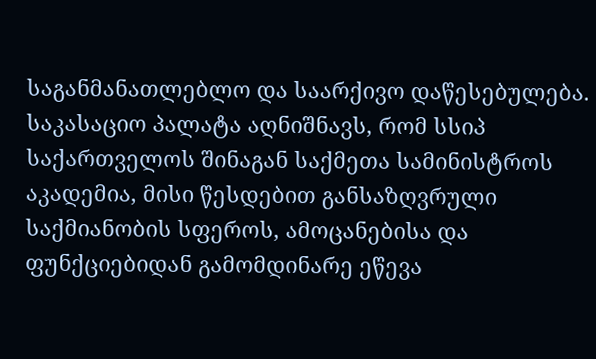საგანმანათლებლო და საარქივო დაწესებულება.
საკასაციო პალატა აღნიშნავს, რომ სსიპ საქართველოს შინაგან საქმეთა სამინისტროს აკადემია, მისი წესდებით განსაზღვრული საქმიანობის სფეროს, ამოცანებისა და ფუნქციებიდან გამომდინარე ეწევა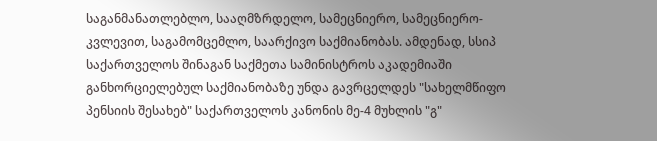საგანმანათლებლო, სააღმზრდელო, სამეცნიერო, სამეცნიერო-კვლევით, საგამომცემლო, საარქივო საქმიანობას. ამდენად, სსიპ საქართველოს შინაგან საქმეთა სამინისტროს აკადემიაში განხორციელებულ საქმიანობაზე უნდა გავრცელდეს "სახელმწიფო პენსიის შესახებ" საქართველოს კანონის მე-4 მუხლის "გ"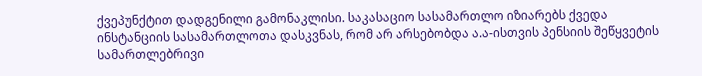ქვეპუნქტით დადგენილი გამონაკლისი. საკასაციო სასამართლო იზიარებს ქვედა ინსტანციის სასამართლოთა დასკვნას, რომ არ არსებობდა ა.ა-ისთვის პენსიის შეწყვეტის სამართლებრივი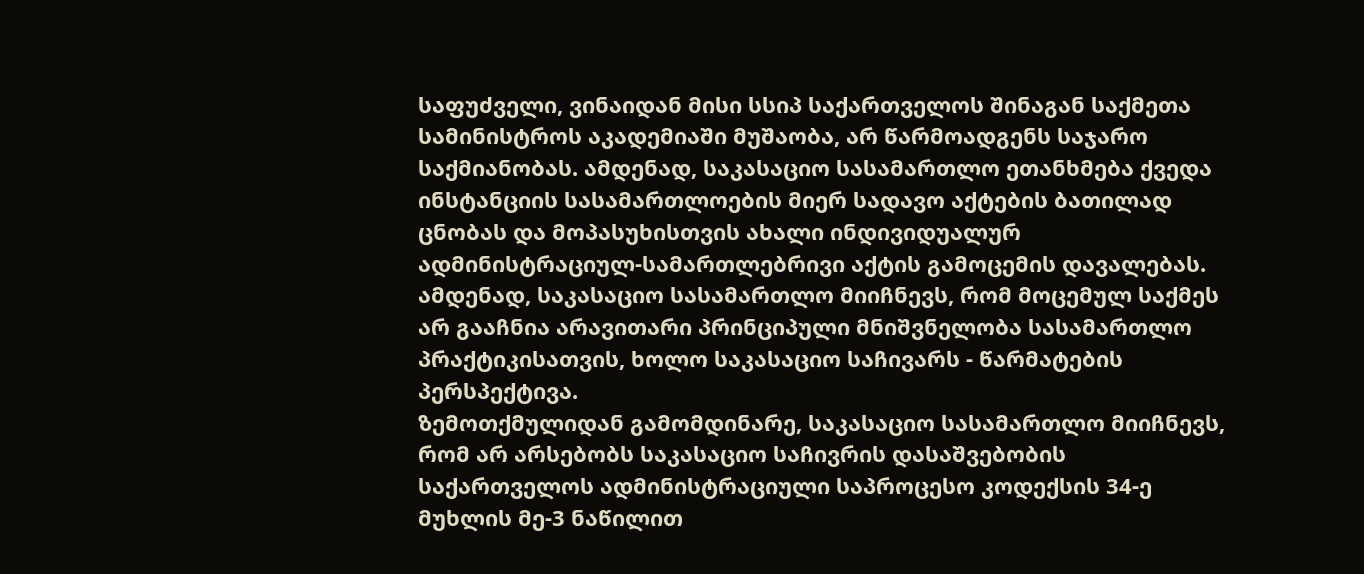საფუძველი, ვინაიდან მისი სსიპ საქართველოს შინაგან საქმეთა სამინისტროს აკადემიაში მუშაობა, არ წარმოადგენს საჯარო საქმიანობას. ამდენად, საკასაციო სასამართლო ეთანხმება ქვედა ინსტანციის სასამართლოების მიერ სადავო აქტების ბათილად ცნობას და მოპასუხისთვის ახალი ინდივიდუალურ ადმინისტრაციულ-სამართლებრივი აქტის გამოცემის დავალებას.
ამდენად, საკასაციო სასამართლო მიიჩნევს, რომ მოცემულ საქმეს არ გააჩნია არავითარი პრინციპული მნიშვნელობა სასამართლო პრაქტიკისათვის, ხოლო საკასაციო საჩივარს - წარმატების პერსპექტივა.
ზემოთქმულიდან გამომდინარე, საკასაციო სასამართლო მიიჩნევს, რომ არ არსებობს საკასაციო საჩივრის დასაშვებობის საქართველოს ადმინისტრაციული საპროცესო კოდექსის 34-ე მუხლის მე-3 ნაწილით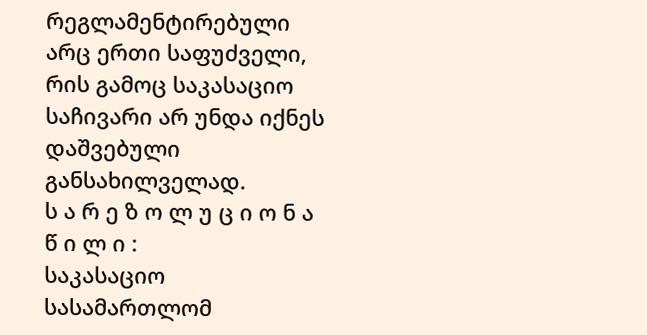რეგლამენტირებული არც ერთი საფუძველი, რის გამოც საკასაციო საჩივარი არ უნდა იქნეს დაშვებული განსახილველად.
ს ა რ ე ზ ო ლ უ ც ი ო ნ ა წ ი ლ ი :
საკასაციო სასამართლომ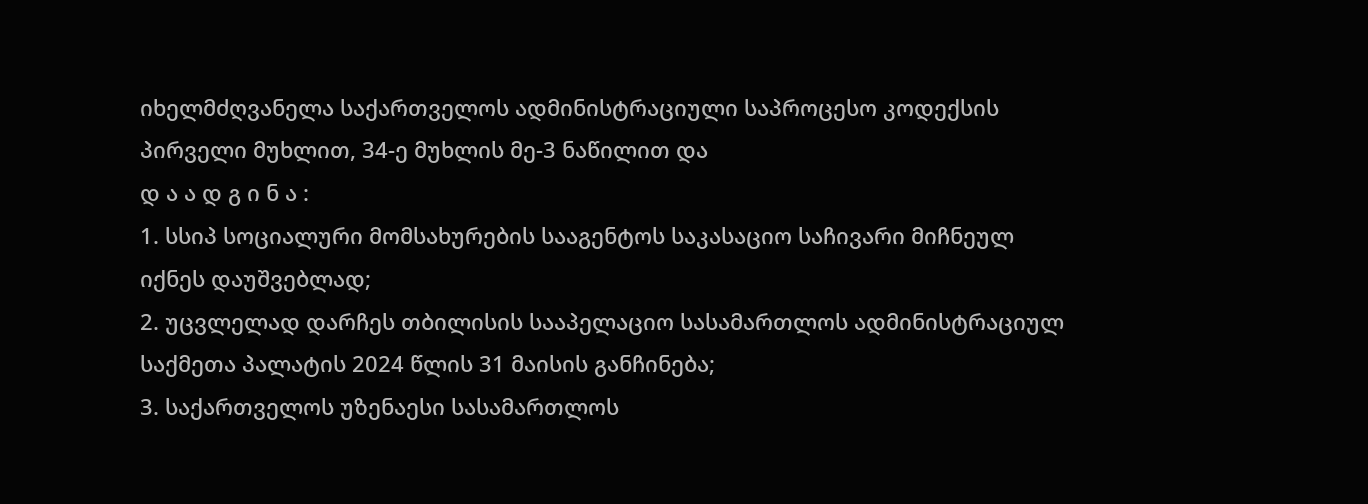იხელმძღვანელა საქართველოს ადმინისტრაციული საპროცესო კოდექსის პირველი მუხლით, 34-ე მუხლის მე-3 ნაწილით და
დ ა ა დ გ ი ნ ა :
1. სსიპ სოციალური მომსახურების სააგენტოს საკასაციო საჩივარი მიჩნეულ იქნეს დაუშვებლად;
2. უცვლელად დარჩეს თბილისის სააპელაციო სასამართლოს ადმინისტრაციულ საქმეთა პალატის 2024 წლის 31 მაისის განჩინება;
3. საქართველოს უზენაესი სასამართლოს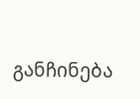განჩინება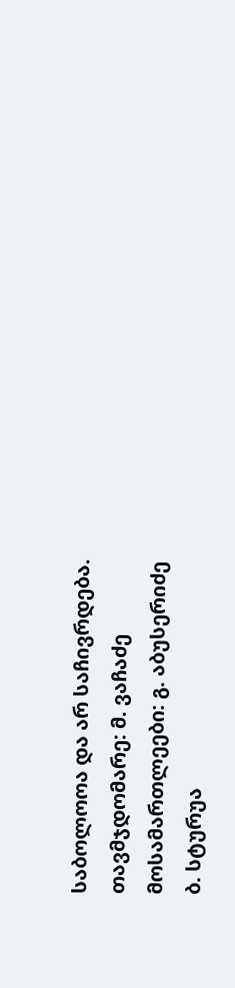საბოლოოა და არ საჩივრდება.
თავმჯდომარე: მ. ვაჩაძე
მოსამართლეები: გ. აბუსერიძე
ბ. სტურუა